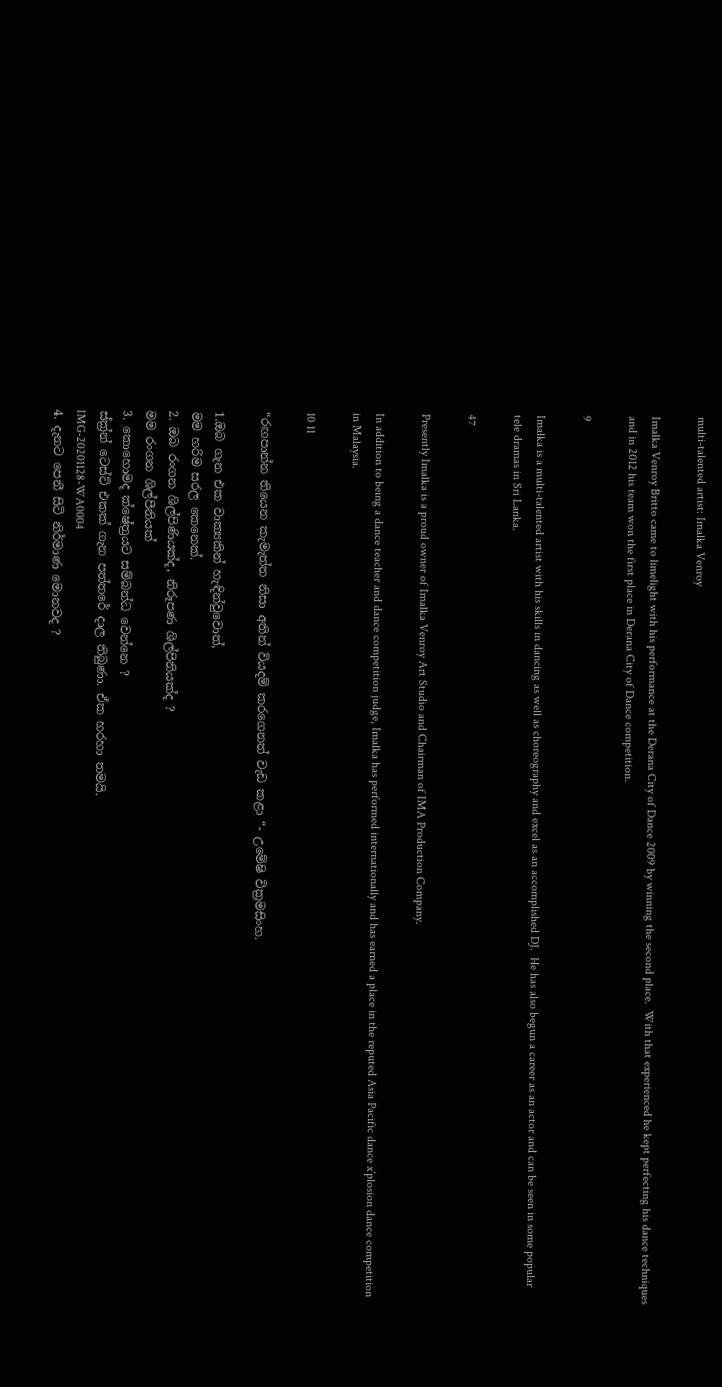multi-talented artist: Imalka Venroy

Imalka Venroy Britto came to limelight with his performance at the Derana City of Dance 2009 by winning the second place.  With that experienced he kept perfecting his dance techniques and in 2012 his team won the first place in Derana City of Dance competition.

9

Imalka is a multi-talented artist with his skills in dancing as well as choreography and excel as an accomplished DJ.  He has also begun a career as an actor and can be seen in some popular tele dramas in Sri Lanka.

47

Presently Imalka is a proud owner of Imalka Venroy Art Studio and Chairman of IMA Production Company.

In addition to being a dance teacher and dance competition judge, Imalka has performed internationally and has earned a place in the reputed Asia Pacific dance x’plosion dance competition in Malaysia.

10 11

“රඟපාන්න තියෙන කැමැත්ත නිසා අතින් වියදම් කරගෙනත් වැඩ කළා “- උමේෂි වික්‍රමසිංහ.

1.ඔබ ගැන එක වාක්‍යකින් හැඳින්වුවොත්,
මම හරිම සරල කෙනෙක්.
2. ඔබ රංගන ශිල්පිණියක්ද, නිරූපණ ශිල්පිනියක්ද ?
මම රංගන ශිල්පීනියක්
3. කොහොමද ක්ෂේත්‍රයට සම්බන්ධ වෙන්නෙ ?
ස්ක්‍ර්න් ටෙස්ට් එකක් ගැන පත්තරේ දාල තිබුණා. ඒක හරහා තමයි.
IMG-20201128-WA0004
4. දැනට පෙනී සිටි නිර්මාණ මොනවද ?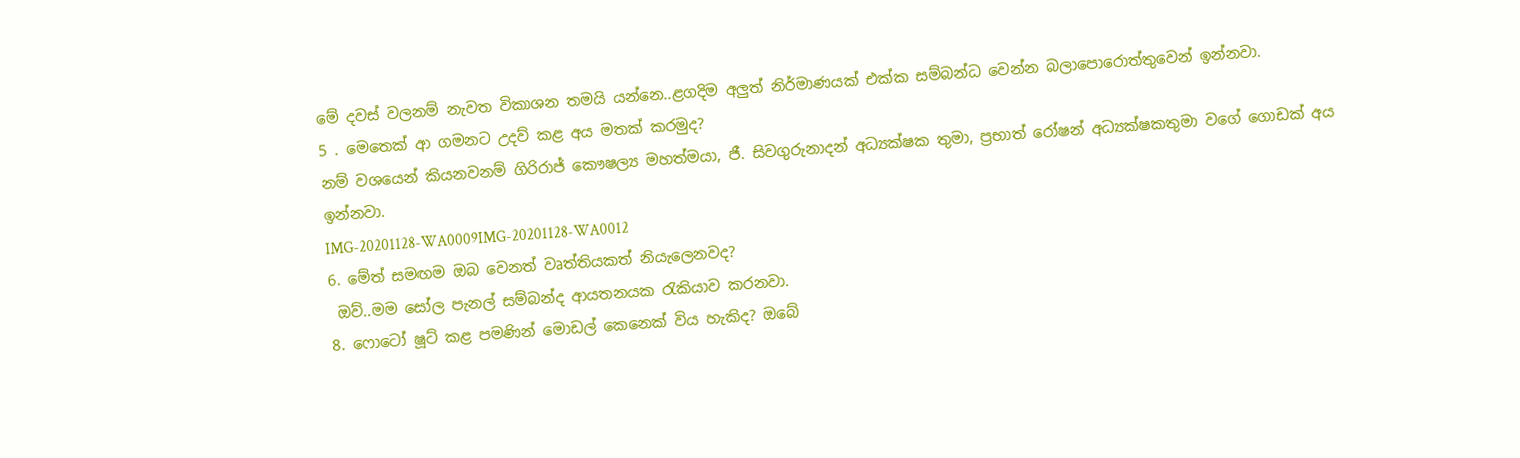මේ දවස් වලනම් නැවත විකාශන තමයි යන්නෙ..ළගදිම අලුත් නිර්මාණයක් එක්ක සම්බන්ධ වෙන්න බලාපොරොත්තුවෙන් ඉන්නවා.
5 . මෙතෙක් ආ ගමනට උදව් කළ අය මතක් කරමුද?
නම් වශයෙන් කියනවනම් ගිරිරාජ් කෞෂල්‍ය මහත්මයා, ජී. සිවගුරුනාදන් අධ්‍යක්ෂක තුමා, ප්‍රභාත් රෝෂන් අධ්‍යක්ෂකතුමා වගේ ගොඩක් අය ඉන්නවා.
IMG-20201128-WA0009IMG-20201128-WA0012
6. මේත් සමඟම ඔබ වෙනත් වෘත්තියකත් නියැලෙනවද?
 ඔව්..මම සෝල පැනල් සම්බන්ද ආයතනයක රැකියාව කරනවා.
8. ෆොටෝ ෂූට් කළ පමණින් මොඩල් කෙනෙක් විය හැකිද? ඔබේ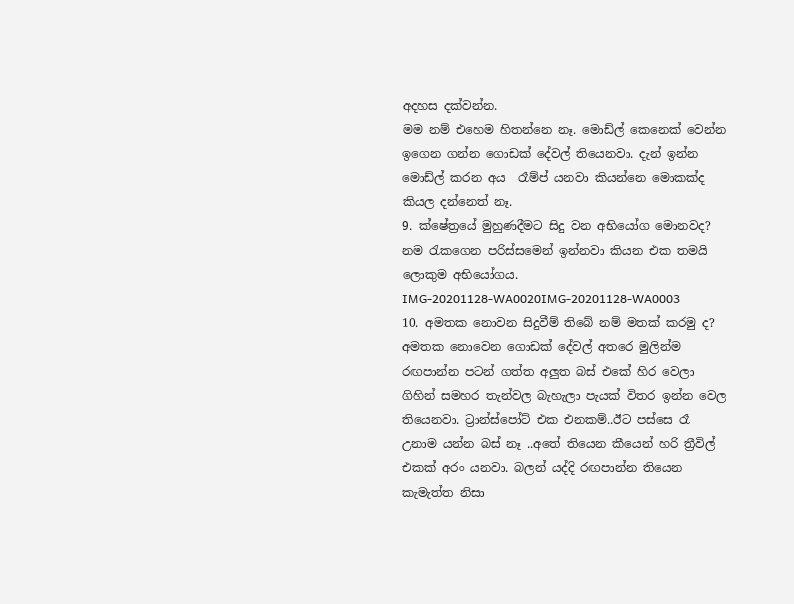අදහස දක්වන්න.
මම නම් එහෙම හිතන්නෙ නෑ. මොඩ්ල් කෙනෙක් වෙන්න ඉගෙන ගන්න ගොඩක් දේවල් තියෙනවා. දැන් ඉන්න මොඩ්ල් කරන අය  රෑම්ප් යනවා කියන්නෙ මොකක්ද කියල දන්නෙත් නෑ.
9. ක්ෂේත්‍රයේ මුහුණදීමට සිදු වන අභියෝග මොනවද?
නම රැකගෙන පරිස්සමෙන් ඉන්නවා කියන එක තමයි ලොකුම අභියෝගය.
IMG-20201128-WA0020IMG-20201128-WA0003
10. අමතක නොවන සිදුවීම් තිබේ නම් මතක් කරමු ද?
අමතක නොවෙන ගොඩක් දේවල් අතරෙ මුලින්ම රඟපාන්න පටන් ගත්ත අලුත බස් එකේ හිර වෙලා ගිහින් සමහර තැන්වල බැහැලා පැයක් විතර ඉන්න වෙල තියෙනවා. ට්‍රාන්ස්පෝට් එක එනකම්..ඊට පස්සෙ රෑ උනාම යන්න බස් නෑ ..අතේ තියෙන කීයෙන් හරි ත්‍රීවිල් එකක් අරං යනවා. බලන් යද්දි රඟපාන්න තියෙන කැමැත්ත නිසා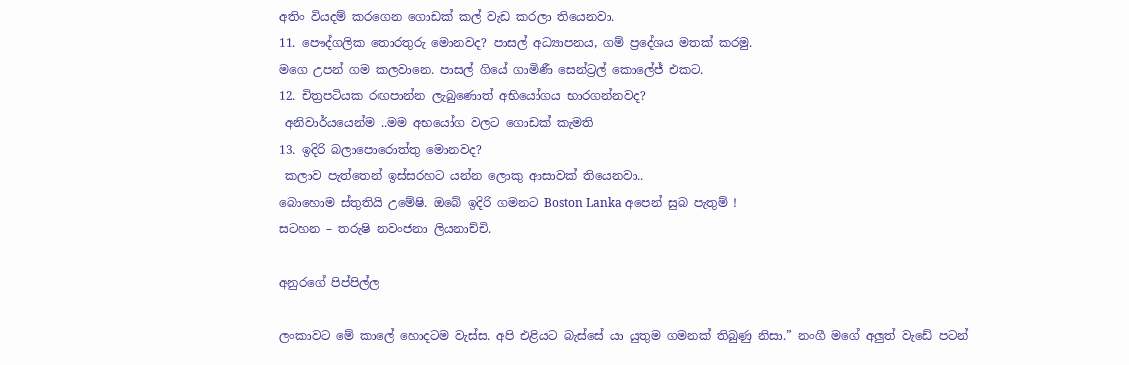අතිං වියදම් කරගෙන ගොඩක් කල් වැඩ කරලා තියෙනවා.
11. පෞද්ගලික තොරතුරු මොනවද? පාසල් අධ්‍යාපනය, ගම් ප්‍රදේශය මතක් කරමු.
මගෙ උපන් ගම කලවානෙ. පාසල් ගියේ ගාමිණී සෙන්ට්‍රල් කොලේජ් එකට.
12. චිත්‍රපටියක රඟපාන්න ලැබුණොත් අභියෝගය භාරගන්නවද?
 අනිවාර්යයෙන්ම ..මම අභයෝග වලට ගොඩක් කැමති
13. ඉදිරි බලාපොරොත්තු මොනවද?
 කලාව පැත්තෙන් ඉස්සරහට යන්න ලොකු ආසාවක් තියෙනවා..
බොහොම ස්තුතියි උමේෂි. ඔබේ ඉදිරි ගමනට Boston Lanka අපෙන් සුබ පැතුම් !
සටහන – තරුෂි නවංජනා ලියනාච්චි.

අනුරගේ පිප්පිල්ල

ලංකාවට මේ කාලේ හොදටම වැස්ස. අපි එළියට බැස්සේ යා යුතුම ගමනක් තිබුණු නිසා.” නංගී මගේ අලුත් වැඩේ පටන්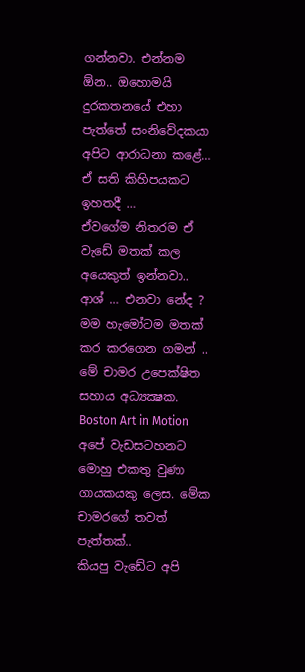ගන්නවා. එන්නම ඕන.. ඔහොමයි දුරකතනයේ එහා පැත්තේ සංනිවේදකයා අපිට ආරාධනා කළේ… ඒ සති කිහිපයකට ඉහතදී …
ඒවගේම නිතරම ඒ වැඩේ මතක් කල අයෙකුත් ඉන්නවා.. ආශ් … එනවා නේද ?  මම හැමෝටම මතක් කර කරගෙන ගමන් ..  මේ චාමර උපෙක්ෂිත සහාය අධ්‍යක්‍ෂක. Boston Art in Motion අපේ වැඩසටහනට මොහු එකතු වුණා ගායකයකු ලෙස. මේක චාමරගේ තවත් පැත්තක්..
කියපු වැඩේට අපි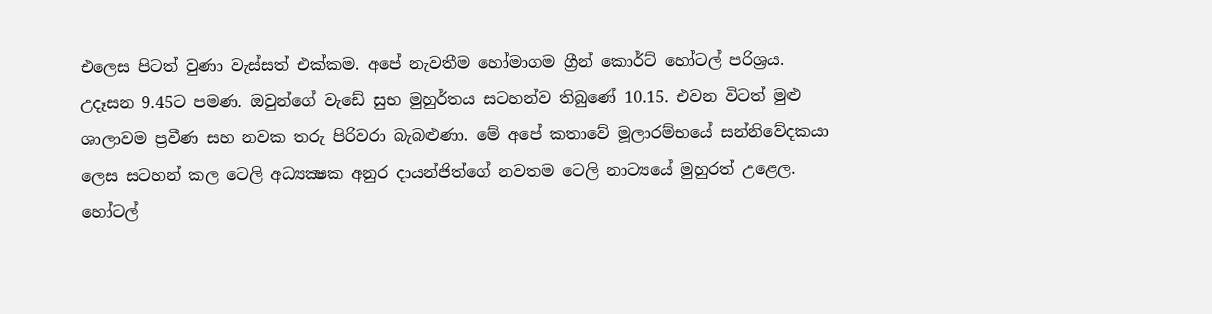එලෙස පිටත් වුණා වැස්සත් එක්කම. අපේ නැවතීම හෝමාගම ග්‍රීන් කොර්ට් හෝටල් පරිශ්‍රය. උදෑසන 9.45ට පමණ. ඔවුන්ගේ වැඩේ සුභ මුහුර්තය සටහන්ව තිබුණේ 10.15. එවන විටත් මුළු ශාලාවම ප්‍රවීණ සහ නවක තරු පිරිවරා බැබළුණා. මේ අපේ කතාවේ මූලාරම්භයේ සන්නිවේදකයා ලෙස සටහන් කල ටෙලි අධ්‍යක්‍ෂක අනුර දායන්ජිත්ගේ නවතම ටෙලි නාට්‍යයේ මුහුරත් උළෙල. හෝටල්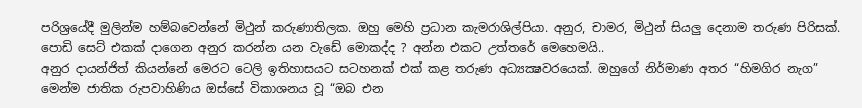පරිශ්‍රයේදී මුලින්ම හම්බවෙන්නේ මිථුන් කරුණාතිලක. ඔහු මෙහි ප්‍රධාන කැමරාශිල්පියා. අනුර, චාමර, මිථුන් සියලු දෙනාම තරුණ පිරිසක්.
පොඩි සෙට් එකක් දාගෙන අනුර කරන්න යන වැඩේ මොකද්ද ? අන්න එකට උත්තරේ මෙහෙමයි..
අනුර දායන්ජිත් කියන්නේ මෙරට ටෙලි ඉතිහාසයට සටහනක් එක් කළ තරුණ අධ්‍යක්‍ෂවරයෙක්. ඔහුගේ නිර්මාණ අතර “හිමගිර නැග” මෙන්ම ජාතික රුපවාහිණිය ඔස්සේ විකාශනය වූ “ඔබ එන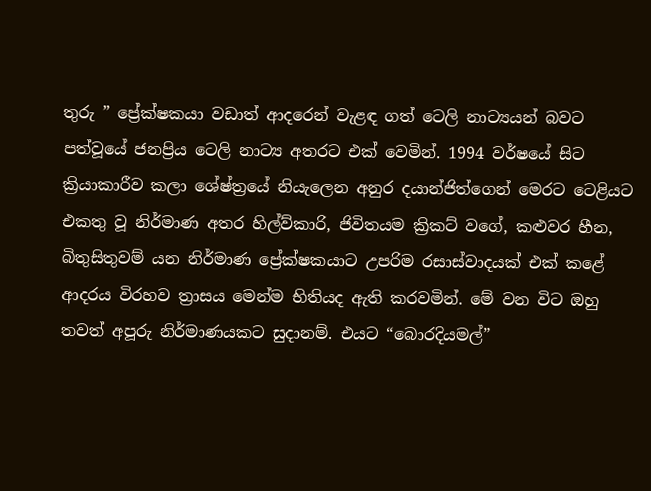තුරු ” ප්‍රේක්ෂකයා වඩාත් ආදරෙන් වැළඳ ගත් ටෙලි නාට්‍යයන් බවට පත්වූයේ ජනප්‍රිය ටෙලි නාට්‍ය අතරට එක් වෙමින්. 1994 වර්ෂයේ සිට ක්‍රියාකාරීව කලා ශේෂ්ත්‍රයේ නියැලෙන අනුර දයාන්ජිත්ගෙන් මෙරට ටෙළියට එකතු වූ නිර්මාණ අතර හිල්ව්කාරි, ජිවිතයම ක්‍රිකට් වගේ, කළුවර හීන, බිතුසිතුවම් යන නිර්මාණ ප්‍රේක්ෂකයාට උපරිම රසාස්වාදයක් එක් කළේ ආදරය විරහව ත්‍රාසය මෙන්ම භිතියද ඇති කරවමින්. මේ වන විට ඔහු තවත් අපූරු නිර්මාණයකට සුදානම්. එයට “බොරදියමල්”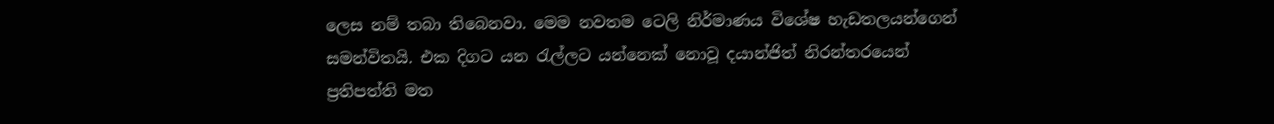ලෙස නම් තබා තිබෙනවා. මෙම නවතම ටෙලි නිර්මාණය විශේෂ හැඩතලයන්ගෙන් සමන්විතයි. එක දිගට යන රැල්ලට යන්නෙක් නොවූ දයාන්ජිත් නිරන්තරයෙන් ප්‍රතිපත්ති මත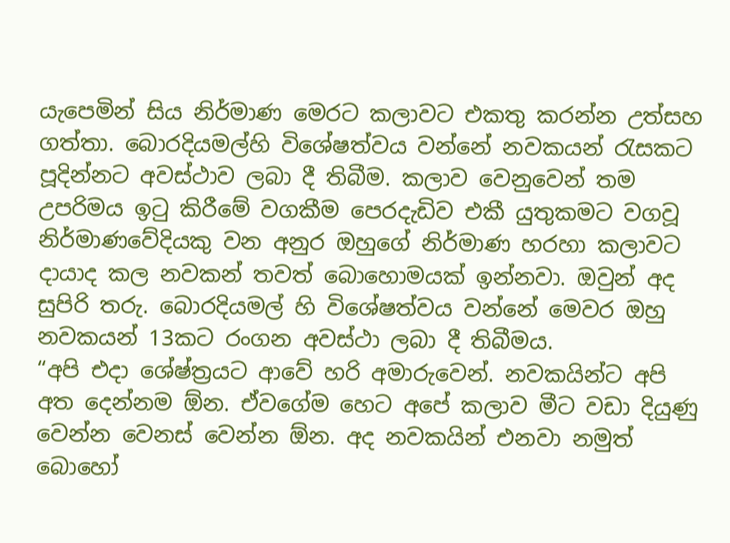යැපෙමින් සිය නිර්මාණ මෙරට කලාවට එකතු කරන්න උත්සහ ගත්තා. බොරදියමල්හි විශේෂත්වය වන්නේ නවකයන් රැසකට පූදින්නට අවස්ථාව ලබා දී තිබීම. කලාව වෙනුවෙන් තම උපරිමය ඉටු කිරීමේ වගකීම පෙරදැඩිව එකී යුතුකමට වගවූ නිර්මාණවේදියකු වන අනුර ඔහුගේ නිර්මාණ හරහා කලාවට දායාද කල නවකන් තවත් බොහොමයක් ඉන්නවා. ඔවුන් අද සුපිරි තරු. බොරදියමල් හි විශේෂත්වය වන්නේ මෙවර ඔහු නවකයන් 13කට රංගන අවස්ථා ලබා දී තිබීමය.
“අපි එදා ශේෂ්ත්‍රයට ආවේ හරි අමාරුවෙන්. නවකයින්ට අපි අත දෙන්නම ඕන. ඒවගේම හෙට අපේ කලාව මීට වඩා දියුණු වෙන්න වෙනස් වෙන්න ඕන. අද නවකයින් එනවා නමුත් බොහෝ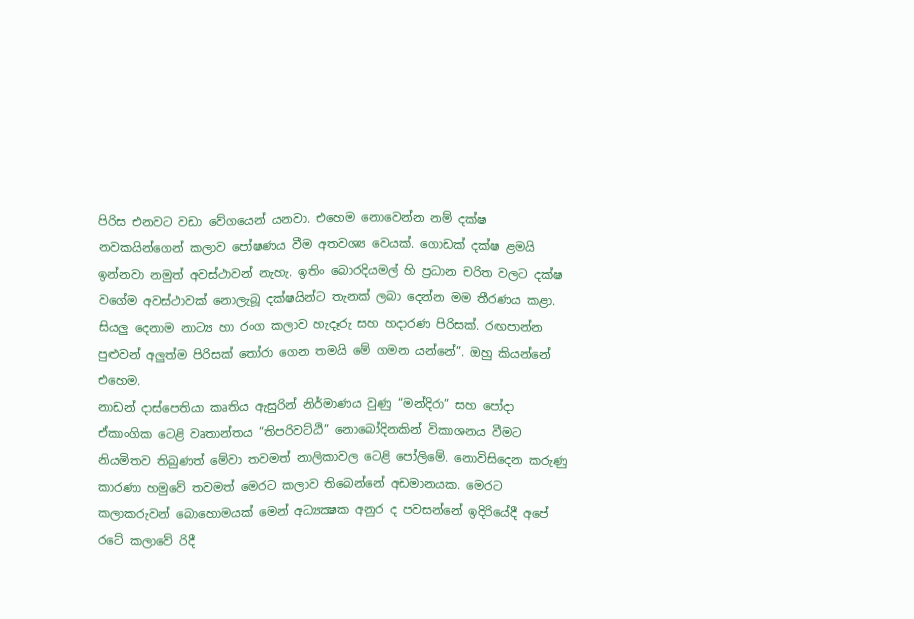පිරිස එනවට වඩා වේගයෙන් යනවා. එහෙම නොවෙන්න නම් දක්ෂ නවකයින්ගෙන් කලාව පෝෂණය වීම අතවශ්‍ය වෙයක්. ගොඩක් දක්ෂ ළමයි ඉන්නවා නමුත් අවස්ථාවන් නැහැ. ඉතිං බොරදියමල් හි ප්‍රධාන චරිත වලට දක්ෂ වගේම අවස්ථාවක් නොලැබූ දක්ෂයින්ට තැනක් ලබා දෙන්න මම තීරණය කළා. සියලු දෙනාම නාට්‍ය හා රංග කලාව හැදෑරු සහ හදාරණ පිරිසක්. රඟපාන්න පුළුවන් අලුත්ම පිරිසක් තෝරා ගෙන තමයි මේ ගමන යන්නේ”. ඔහු කියන්නේ එහෙම.
නාඩන් දාස්පෙතියා කෘතිය ඇසුරින් නිර්මාණය වුණු “මන්දිරා” සහ පෝදා ඒකාංගික ටෙළි වෘතාන්තය “තිපරිවට්ඨි” නොබෝදිනකින් විකාශනය වීමට නියමිතව තිබුණත් මේවා තවමත් නාලිකාවල ටෙළි පෝලිමේ. නොවිසිදෙන කරුණු කාරණා හමුවේ තවමත් මෙරට කලාව තිබෙන්නේ අඩමානයක. මෙරට කලාකරුවන් බොහොමයක් මෙන් අධ්‍යක්‍ෂක අනුර ද පවසන්නේ ඉදිරියේදී අපේ රටේ කලාවේ රිදී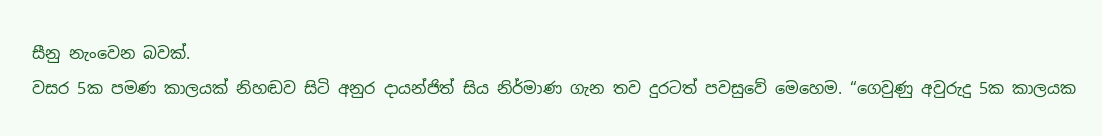සීනු නැංවෙන බවක්.
වසර 5ක පමණ කාලයක් නිහඬව සිටි අනුර දායන්ජිත් සිය නිර්මාණ ගැන තව දුරටත් පවසුවේ මෙහෙම. “ගෙවුණු අවුරුදු 5ක කාලයක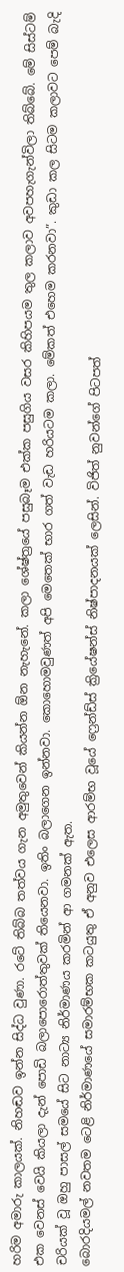හරිම අමාරු කාලයක්. නිහඬව ඉන්න සිද්ධ වුණා. රටේ තිබ්බ තත්වය ගැන අමුතුවෙන් කියන්න ඕන නැහැනේ. කලා ශේෂ්ත්‍රයේ පසුබෑම එක්ක පසුගිය වසර කිහිපයම තුල කලාව අවපහැගැන්විලා තිබ්බේ. මේ සිස්ටම් එක වෙනස් වෙයි කියලා දැන් පොඩි බලාපොරොත්තුවක් තියෙනවා. ඉතිං බලාගෙන ඉන්නවා. කොහොමවුණත් අපි මෙතෙක් භාර ගත් වැඩ හරියටම කලා. මේකත් එහෙම කරනවා”. කුඩා කල සිටම කලාවට පෙම් බැදි චරියක් වූ ඔහු පාසල් සමයේ සිට නාට්‍ය නිර්මාණය කරමින් ආ ගමනක් ඇත.
බොරදියමල් නවතම ටෙළි නිර්මාණයේ සමාරම්භක කටයුතු ඒ අනුව එලෙස ආරම්භ වූයේ ෆ්‍රෙන්ඩ්ස් ක්‍රියේෂන්ස් නිෂ්පාදනයක් ලෙසින්. විජිත් නුවන්ගේ පිටපත්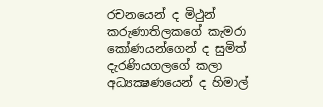රචනයෙන් ද මිථුන් කරුණාතිලකගේ කැමරා කෝණයන්ගෙන් ද සුමිත් දැරණියගලගේ කලා අධ්‍යක්‍ෂණයෙන් ද හිමාල්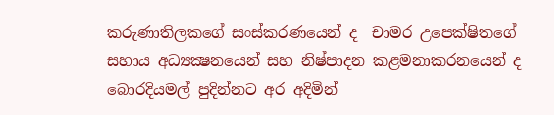කරුණාතිලකගේ සංස්කරණයෙන් ද  චාමර උපෙක්ෂිතගේ සහාය අධ්‍යක්‍ෂනයෙන් සහ නිෂ්පාදන කළමනාකරනයෙන් ද බොරදියමල් පුදින්නට අර අදිමින්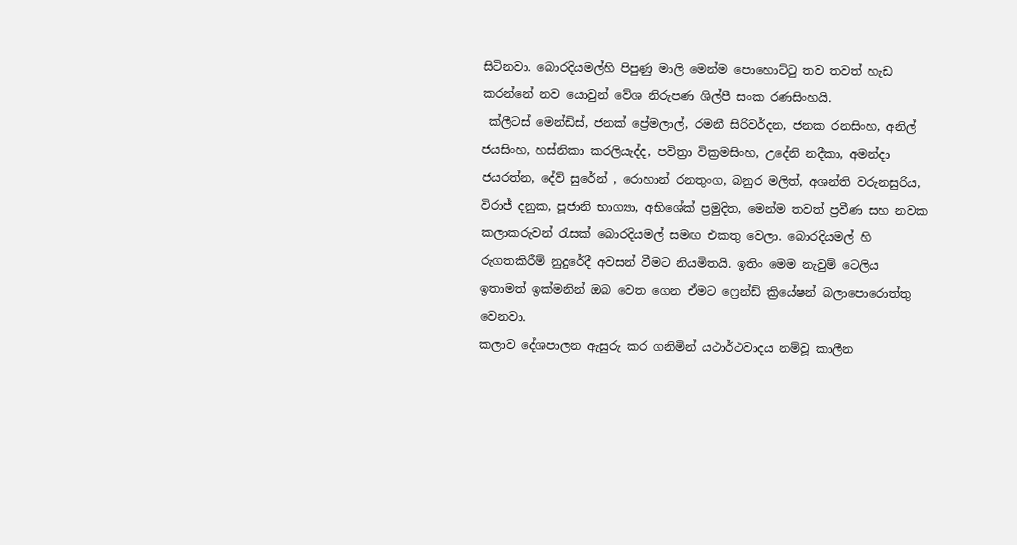සිටිනවා. බොරදියමල්හි පිපුණු මාලි මෙන්ම පොහොට්ටු තව තවත් හැඩ කරන්නේ නව යොවුන් වේශ නිරුපණ ශිල්පී සංක රණසිංහයි.
 ක්ලීටස් මෙන්ඩිස්, ජනක් ප්‍රේමලාල්, රමනී සිරිවර්දන, ජනක රනසිංහ, අනිල් ජයසිංහ, හස්නිකා කරලියැද්ද, පවිත්‍රා වික්‍රමසිංහ, උදේනි නදීකා, අමන්දා ජයරත්න, දේව් සුරේන් , රොහාන් රනතුංග, බනුර මලිත්, අශන්ති වරුනසුරිය, විරාජ් දනුක, පූජානි භාග්‍යා, අභිශේක් ප්‍රමුදිත, මෙන්ම තවත් ප්‍රවීණ සහ නවක කලාකරුවන් රැසක් බොරදියමල් සමඟ එකතු වෙලා. බොරදියමල් හි රුගතකිරීම් නුදුරේදී අවසන් වීමට නියමිතයි. ඉතිං මෙම නැවුම් ටෙලිය ඉතාමත් ඉක්මනින් ඔබ වෙත ගෙන ඒමට ෆ්‍රෙන්ඩ් ක්‍රියේෂන් බලාපොරොත්තු වෙනවා.
කලාව දේශපාලන ඇසුරු කර ගනිමින් යථාර්ථවාදය නම්වූ කාලීන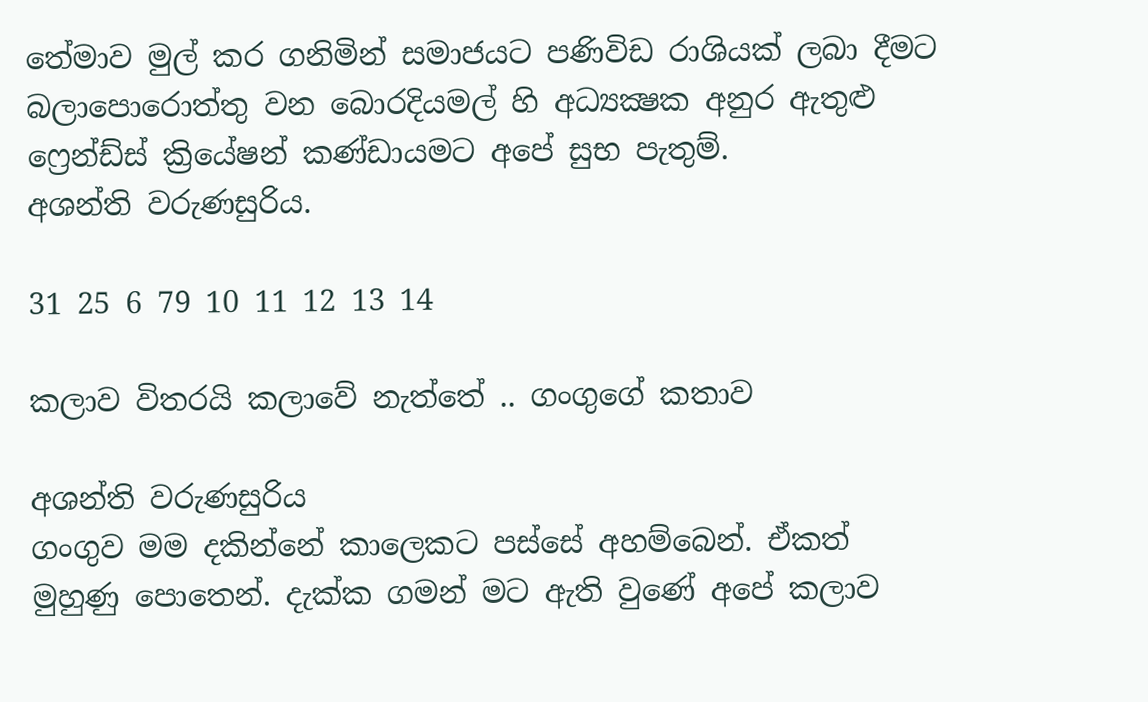තේමාව මුල් කර ගනිමින් සමාජයට පණිවිඩ රාශියක් ලබා දීමට බලාපොරොත්තු වන බොරදියමල් හි අධ්‍යක්‍ෂක අනුර ඇතුළු ෆ්‍රෙන්ඩ්ස් ක්‍රියේෂන් කණ්ඩායමට අපේ සුභ පැතුම්.
අශන්ති වරුණසුරිය.

31 25 6 79 10 11 12 13 14

කලාව විතරයි කලාවේ නැත්තේ .. ගංගුගේ කතාව

අශන්ති වරුණසුරිය
ගංගුව මම දකින්නේ කාලෙකට පස්සේ අහම්බෙන්. ඒකත් මුහුණු පොතෙන්. දැක්ක ගමන් මට ඇති වුණේ අපේ කලාව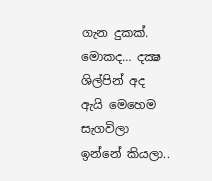ගැන දුකක්. මොකද… දක්‍ෂ ශිල්පින් අද ඇයි මෙහෙම සැගවිලා ඉන්නේ කියලා..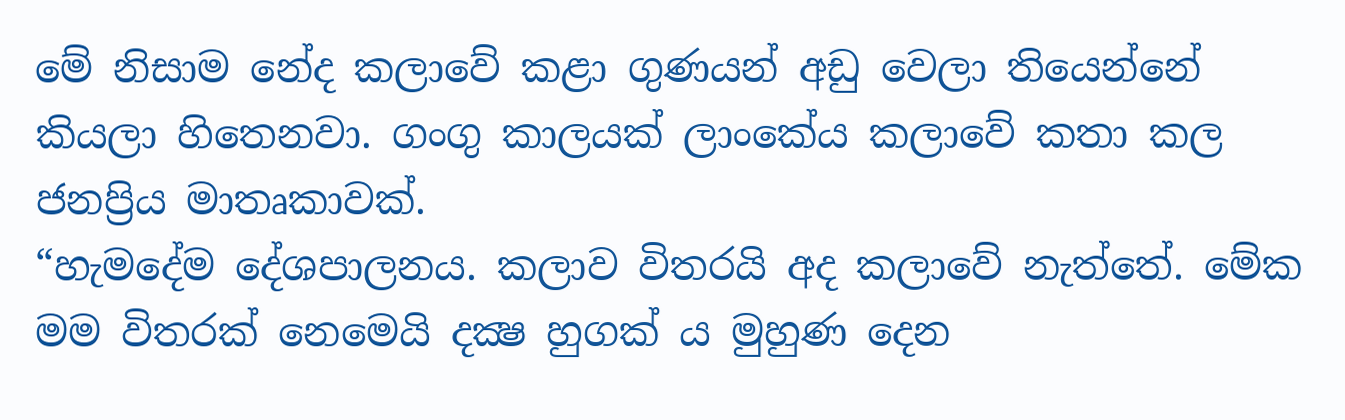මේ නිසාම නේද කලාවේ කළා ගුණයන් අඩු වෙලා තියෙන්නේ කියලා හිතෙනවා. ගංගු කාලයක් ලාංකේය කලාවේ කතා කල ජනප්‍රිය මාතෘකාවක්.
“හැමදේම දේශපාලනය. කලාව විතරයි අද කලාවේ නැත්තේ. මේක මම විතරක් නෙමෙයි දක්‍ෂ හුගක් ය මුහුණ දෙන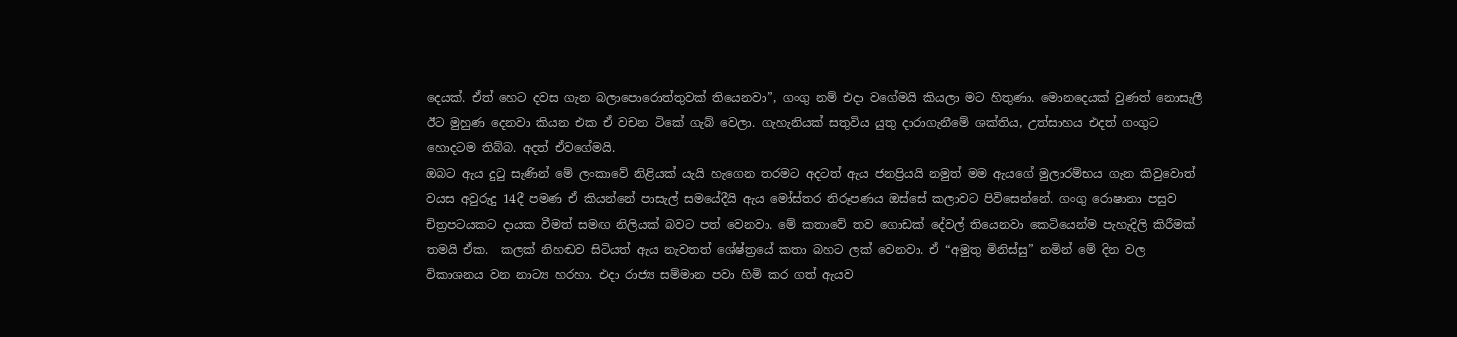දෙයක්. ඒත් හෙට දවස ගැන බලාපොරොත්තුවක් තියෙනවා”, ගංගු නම් එදා වගේමයි කියලා මට හිතුණා. මොනදෙයක් වුණත් නොසැලී ඊට මුහුණ දෙනවා කියන එක ඒ වචන ටිකේ ගැබ් වෙලා. ගැහැනියක් සතුවිය යුතු දාරාගැනීමේ ශක්තිය, උත්සාහය එදත් ගංගුට හොදටම තිබ්බ. අදත් ඒවගේමයි.
ඔබට ඇය දුටු සැණින් මේ ලංකාවේ නිළියක් යැයි හැගෙන තරමට අදටත් ඇය ජනප්‍රියයි නමුත් මම ඇයගේ මුලාරම්භය ගැන කිවුවොත් වයස අවුරුදු 14දී පමණ ඒ කියන්නේ පාසැල් සමයේදීයි ඇය මෝස්‌තර නිරූපණය ඔස්සේ කලාවට පිවිසෙන්නේ. ගංගු රොෂානා පසුව චිත්‍රපටයකට දායක වීමත් සමඟ නිලියක් බවට පත් වෙනවා. මේ කතාවේ තව ගොඩක් දේවල් තියෙනවා කෙටියෙන්ම පැහැදිලි කිරීමක් තමයි ඒක.  කලක් නිහඬව සිටියත් ඇය නැවතත් ශේෂ්ත්‍රයේ කතා බහට ලක් වෙනවා. ඒ “අමුතු මිනිස්සු” නමින් මේ දින වල විකාශනය වන නාට්‍ය හරහා. එදා රාජ්‍ය සම්මාන පවා හිමි කර ගත් ඇයව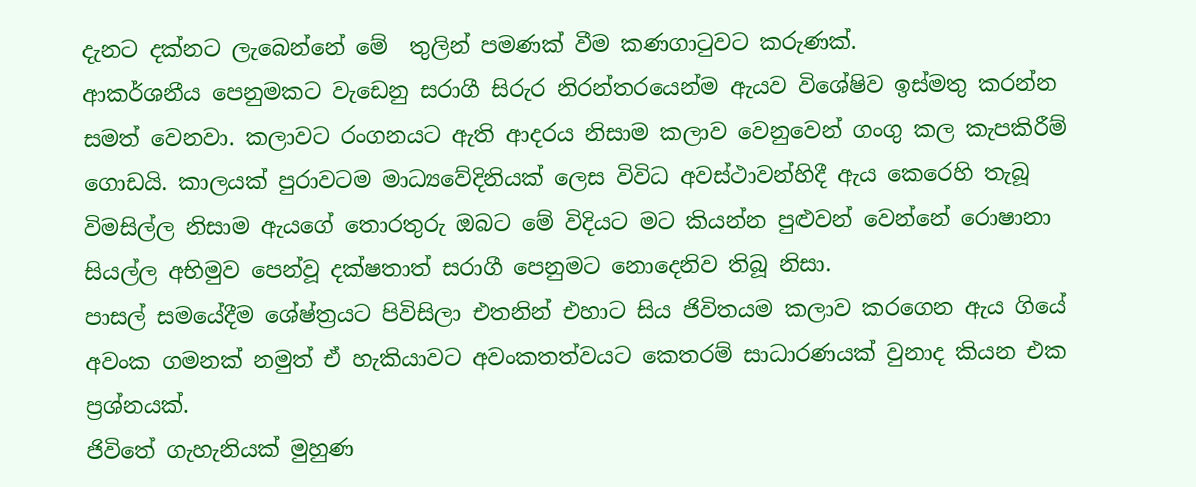දැනට දක්නට ලැබෙන්නේ මේ  තුලින් පමණක් වීම කණගාටුවට කරුණක්.
ආකර්ශනීය පෙනුමකට වැඩෙනු සරාගී සිරුර නිරන්තරයෙන්ම ඇයව විශේෂිව ඉස්මතු කරන්න සමත් වෙනවා. කලාවට රංගනයට ඇති ආදරය නිසාම කලාව වෙනුවෙන් ගංගු කල කැපකිරීම් ගොඩයි. කාලයක් පුරාවටම මාධ්‍යවේදිනියක් ලෙස විවිධ අවස්ථාවන්හිදී ඇය කෙරෙහි තැබූ විමසිල්ල නිසාම ඇයගේ තොරතුරු ඔබට මේ විදියට මට කියන්න පුළුවන් වෙන්නේ රොෂානා සියල්ල අභිමුව පෙන්වූ දක්ෂතාත් සරාගී පෙනුමට නොදෙනිව තිබූ නිසා.
පාසල් සමයේදීම ශේෂ්ත්‍රයට පිවිසිලා එතනින් එහාට සිය ජිවිතයම කලාව කරගෙන ඇය ගියේ අවංක ගමනක් නමුත් ඒ හැකියාවට අවංකතත්වයට කෙතරම් සාධාරණයක් වුනාද කියන එක ප්‍රශ්නයක්.
ජිවිතේ ගැහැනියක් මුහුණ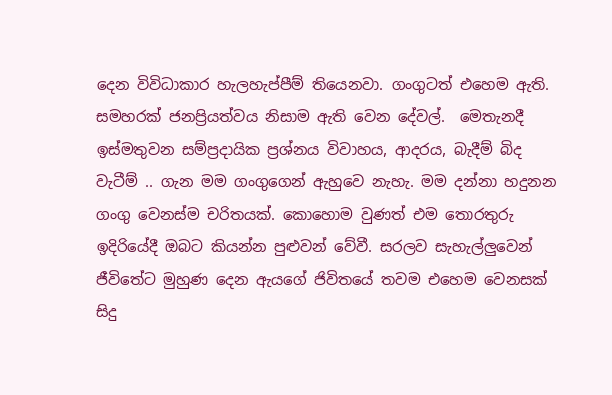දෙන විවිධාකාර හැලහැප්පීම් තියෙනවා. ගංගුටත් එහෙම ඇති. සමහරක් ජනප්‍රියත්වය නිසාම ඇති වෙන දේවල්.  මෙතැනදී ඉස්මතුවන සම්ප්‍රදායික ප්‍රශ්නය විවාහය, ආදරය, බැදීම් බිද වැටීම් .. ගැන මම ගංගුගෙන් ඇහුවෙ නැහැ. මම දන්නා හදුනන ගංගු වෙනස්ම චරිතයක්. කොහොම වුණත් එම තොරතුරු ඉදිරියේදී ඔබට කියන්න පුළුවන් වේවී. සරලව සැහැල්ලුවෙන් ජීවිතේට මුහුණ දෙන ඇයගේ ජිවිතයේ තවම එහෙම වෙනසක් සිදු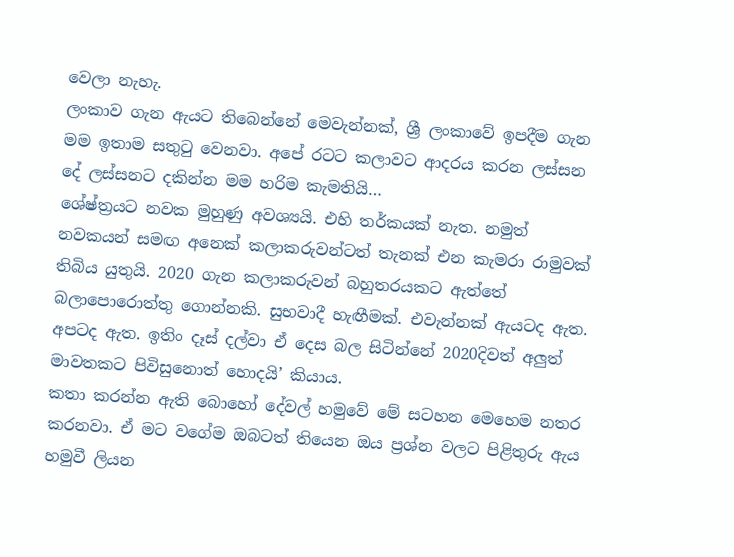වෙලා නැහැ.
ලංකාව ගැන ඇයට තිබෙන්නේ මෙවැන්නක්, ශ්‍රී ලංකාවේ ඉපදීම ගැන මම ඉතාම සතුටු වෙනවා. අපේ රටට කලාවට ආදරය කරන ලස්සන දේ ලස්සනට දකින්න මම හරිම කැමතියි…
ශේෂ්ත්‍රයට නවක මුහුණු අවශ්‍යයි. එහි තර්කයක් නැත. නමුත් නවකයන් සමඟ අනෙක් කලාකරුවන්ටත් තැනක් එන කැමරා රාමුවක් තිබිය යුතුයි. 2020 ගැන කලාකරුවන් බහුතරයකට ඇත්තේ බලාපොරොත්තු ගොන්නකි. සුභවාදී හැඟීමක්. එවැන්නක් ඇයටද ඇත. අපටද ඇත. ඉතිං දෑස් දල්වා ඒ දෙස බල සිටින්නේ 2020දිවත් අලුත් මාවතකට පිවිසුනොත් හොදයි’ කියාය.
කතා කරන්න ඇති බොහෝ දේවල් හමුවේ මේ සටහන මෙහෙම නතර කරනවා. ඒ මට වගේම ඔබටත් තියෙන ඔය ප්‍රශ්න වලට පිළිතුරු ඇය හමුවී ලියන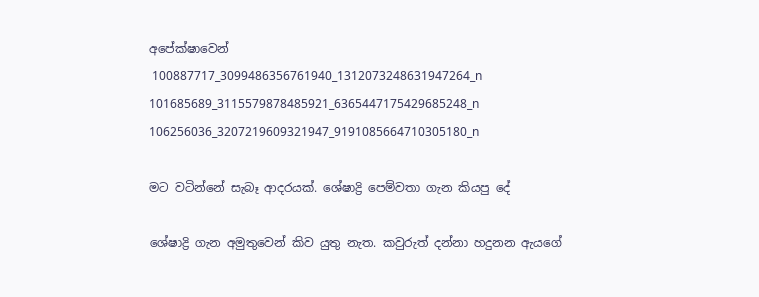අපේක්ෂාවෙන්
 100887717_3099486356761940_1312073248631947264_n 101685689_3115579878485921_6365447175429685248_n 106256036_3207219609321947_9191085664710305180_n

මට වටින්නේ සැබෑ ආදරයක්. ශේෂාද්‍රි පෙම්වතා ගැන කියපු දේ

ශේෂාද්‍රි ගැන අමුතුවෙන් කිව යුතු නැත. කවුරුත් දන්නා හදුනන ඇයගේ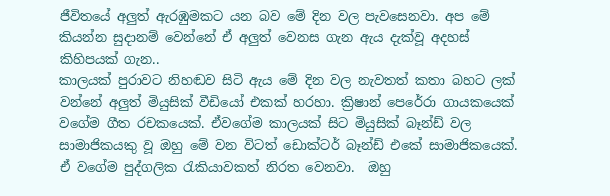ජීවිතයේ අලුත් ඇරඹුමකට යන බව මේ දින වල පැවසෙනවා. අප මේ කියන්න සුදානම් වෙන්නේ ඒ අලුත් වෙනස ගැන ඇය දැක්වූ අදහස් කිහිපයක් ගැන..
කාලයක් පුරාවට නිහඬව සිටි ඇය මේ දින වල නැවතත් කතා බහට ලක් වන්නේ අලුත් මියුසික් වීඩියෝ එකක් හරහා. ක්‍රිෂාන් පෙරේරා ගායකයෙක් වගේම ගීත රචකයෙක්. ඒවගේම කාලයක් සිට මියුසික් බෑන්ඩ් වල සාමාජිකයකු වූ ඔහු මේ වන විටත් ඩොක්ටර් බෑන්ඩ් එකේ සාමාජිකයෙක්. ඒ වගේම පුද්ගලික රැකියාවකත් නිරත වෙනවා.  ඔහු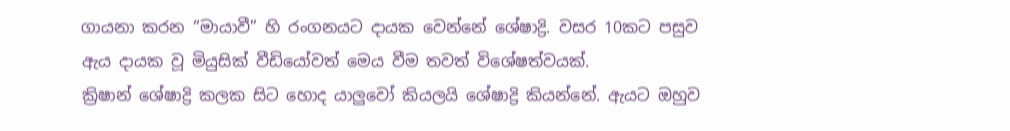ගායනා කරන “මායාවී” හි රංගනයට දායක වෙන්නේ ශේෂාද්‍රි. වසර 10කට පසුව ඇය දායක වූ මියුසික් වීඩියෝවත් මෙය වීම තවත් විශේෂත්වයක්.
ක්‍රිෂාන් ශේෂාද්‍රි කලක සිට හොද යාලුවෝ කියලයි ශේෂාද්‍රි කියන්නේ. ඇයට ඔහුව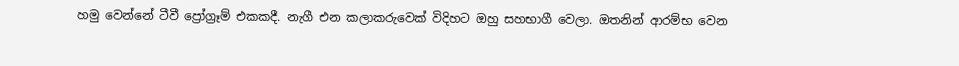හමු වෙන්නේ ටීවී ප්‍රෝග්‍රෑම් එකකදී. නැගී එන කලාකරුවෙක් විදිහට ඔහු සහභාගී වෙලා. ඔතනින් ආරම්භ වෙන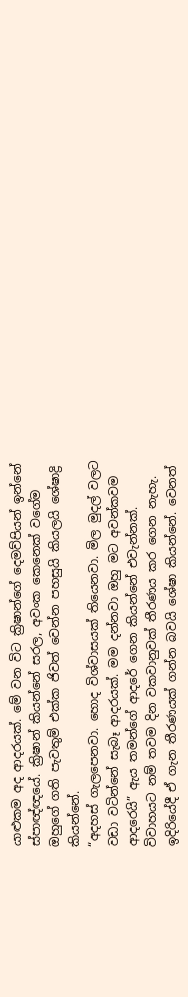යාළුකම අද ආදරයක්. මේ වන විට ක්‍රිෂාන්ගේ දෙමව්පියන් ඉන්නේ ස්පාඥ්ඥයේ. ක්‍රිෂාන් කියන්නේ සරල, අවංක කෙනෙක් වගේම ඔහුගේ ගති පැවතුම් එක්ක ජිවත් වෙන්න පහසුයි කියලයි ශේෂාද්‍රි කියන්නේ.
“අදහස් ගැලපෙනවා. හොද විශ්වාසයක් තියෙනවා. මිල මුදල් වලට වඩා වටින්නේ සැබෑ ආදරයක්. මම දන්නවා ඔහු මට අවන්කවම ආදරෙයි” ඇය තමන්ගේ ආදරේ ගෙන කියන්නේ එවැන්නක්.
විවාහයට නම් තවම දින වකවානුවක් තීරණය කර ගෙන නැහැ. ඉදිරියේදී ඒ ගැන තීරණයක් ගන්න බවයි ශේෂා කියන්නේ. වෙනත්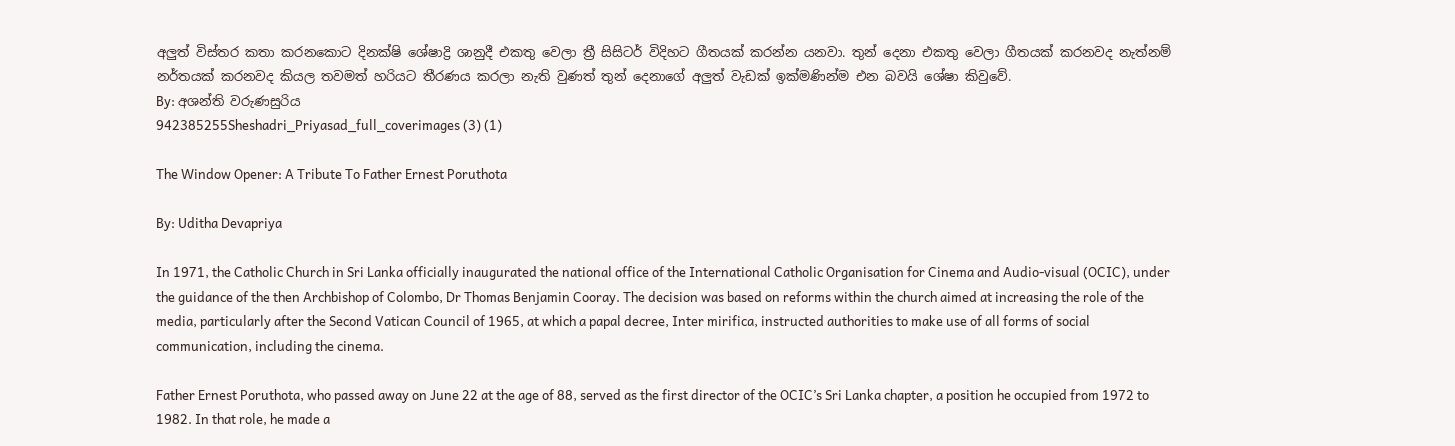අලුත් විස්තර කතා කරනකොට දිනක්ෂි ශේෂාද්‍රි ශානුදී එකතු වෙලා ත්‍රී සිසිටර් විදිහට ගීතයක් කරන්න යනවා. තුන් දෙනා එකතු වෙලා ගීතයක් කරනවද නැත්නම් නර්තයක් කරනවද කියල තවමත් හරියට තීරණය කරලා නැති වුණත් තුන් දෙනාගේ අලුත් වැඩක් ඉක්මණින්ම එන බවයි ශේෂා කිවුවේ.
By: අශන්ති වරුණසුරිය
942385255Sheshadri_Priyasad_full_coverimages (3) (1)

The Window Opener: A Tribute To Father Ernest Poruthota

By: Uditha Devapriya

In 1971, the Catholic Church in Sri Lanka officially inaugurated the national office of the International Catholic Organisation for Cinema and Audio-visual (OCIC), under the guidance of the then Archbishop of Colombo, Dr Thomas Benjamin Cooray. The decision was based on reforms within the church aimed at increasing the role of the media, particularly after the Second Vatican Council of 1965, at which a papal decree, Inter mirifica, instructed authorities to make use of all forms of social communication, including the cinema.

Father Ernest Poruthota, who passed away on June 22 at the age of 88, served as the first director of the OCIC’s Sri Lanka chapter, a position he occupied from 1972 to 1982. In that role, he made a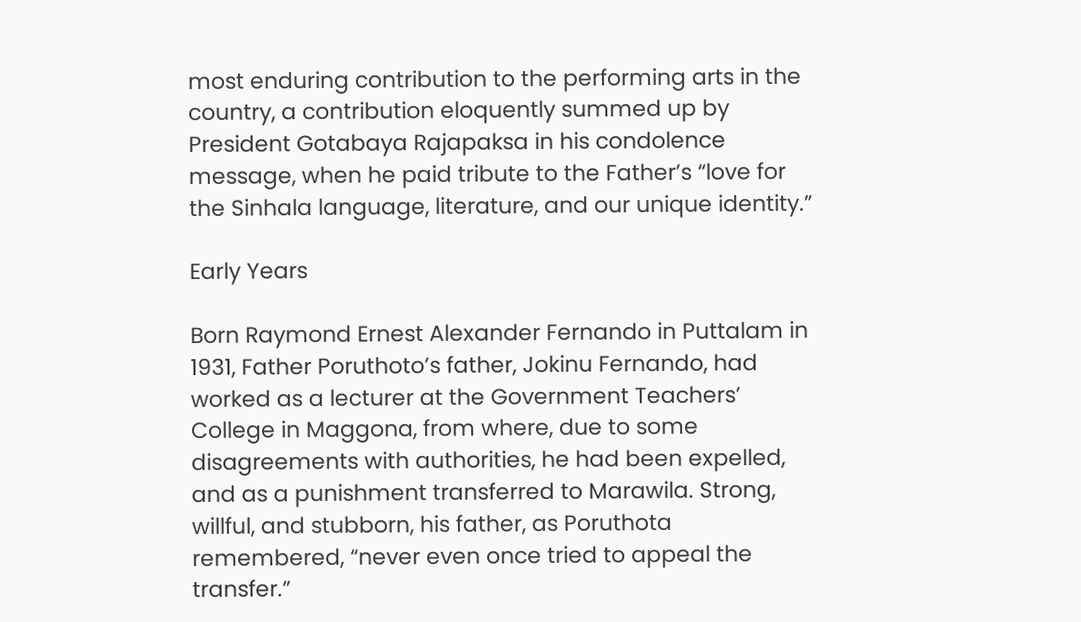most enduring contribution to the performing arts in the country, a contribution eloquently summed up by President Gotabaya Rajapaksa in his condolence message, when he paid tribute to the Father’s “love for the Sinhala language, literature, and our unique identity.”

Early Years

Born Raymond Ernest Alexander Fernando in Puttalam in 1931, Father Poruthoto’s father, Jokinu Fernando, had worked as a lecturer at the Government Teachers’ College in Maggona, from where, due to some disagreements with authorities, he had been expelled, and as a punishment transferred to Marawila. Strong, willful, and stubborn, his father, as Poruthota remembered, “never even once tried to appeal the transfer.”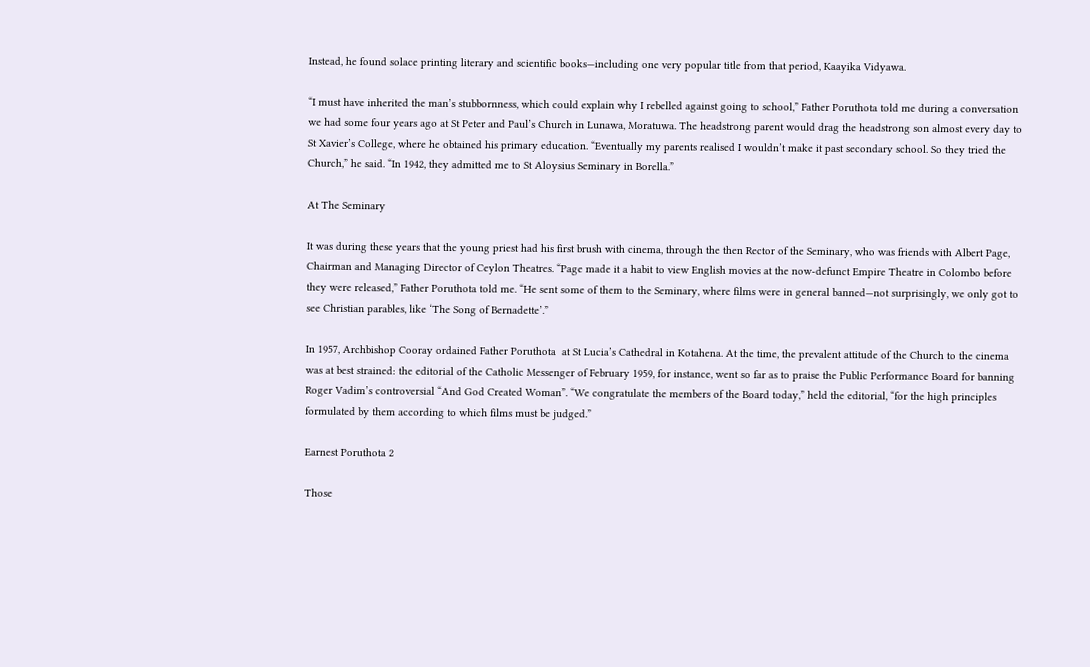Instead, he found solace printing literary and scientific books—including one very popular title from that period, Kaayika Vidyawa.

“I must have inherited the man’s stubbornness, which could explain why I rebelled against going to school,” Father Poruthota told me during a conversation we had some four years ago at St Peter and Paul’s Church in Lunawa, Moratuwa. The headstrong parent would drag the headstrong son almost every day to St Xavier’s College, where he obtained his primary education. “Eventually my parents realised I wouldn’t make it past secondary school. So they tried the Church,” he said. “In 1942, they admitted me to St Aloysius Seminary in Borella.”

At The Seminary

It was during these years that the young priest had his first brush with cinema, through the then Rector of the Seminary, who was friends with Albert Page, Chairman and Managing Director of Ceylon Theatres. “Page made it a habit to view English movies at the now-defunct Empire Theatre in Colombo before they were released,” Father Poruthota told me. “He sent some of them to the Seminary, where films were in general banned—not surprisingly, we only got to see Christian parables, like ‘The Song of Bernadette’.”

In 1957, Archbishop Cooray ordained Father Poruthota  at St Lucia’s Cathedral in Kotahena. At the time, the prevalent attitude of the Church to the cinema was at best strained: the editorial of the Catholic Messenger of February 1959, for instance, went so far as to praise the Public Performance Board for banning Roger Vadim’s controversial “And God Created Woman”. “We congratulate the members of the Board today,” held the editorial, “for the high principles formulated by them according to which films must be judged.”

Earnest Poruthota 2

Those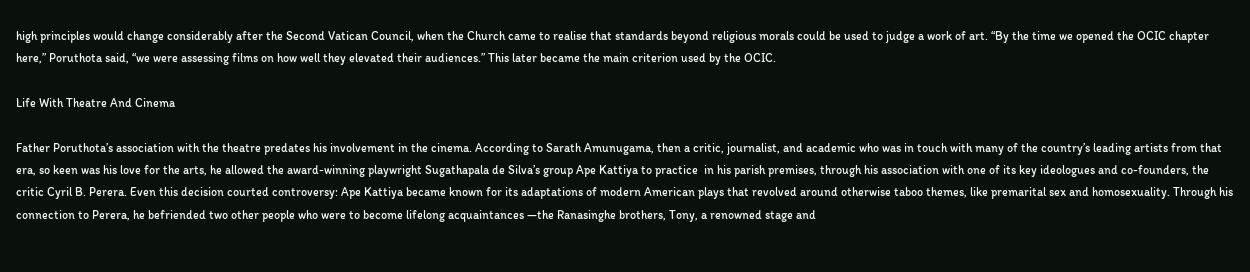high principles would change considerably after the Second Vatican Council, when the Church came to realise that standards beyond religious morals could be used to judge a work of art. “By the time we opened the OCIC chapter here,” Poruthota said, “we were assessing films on how well they elevated their audiences.” This later became the main criterion used by the OCIC.

Life With Theatre And Cinema

Father Poruthota’s association with the theatre predates his involvement in the cinema. According to Sarath Amunugama, then a critic, journalist, and academic who was in touch with many of the country’s leading artists from that era, so keen was his love for the arts, he allowed the award-winning playwright Sugathapala de Silva’s group Ape Kattiya to practice  in his parish premises, through his association with one of its key ideologues and co-founders, the critic Cyril B. Perera. Even this decision courted controversy: Ape Kattiya became known for its adaptations of modern American plays that revolved around otherwise taboo themes, like premarital sex and homosexuality. Through his connection to Perera, he befriended two other people who were to become lifelong acquaintances —the Ranasinghe brothers, Tony, a renowned stage and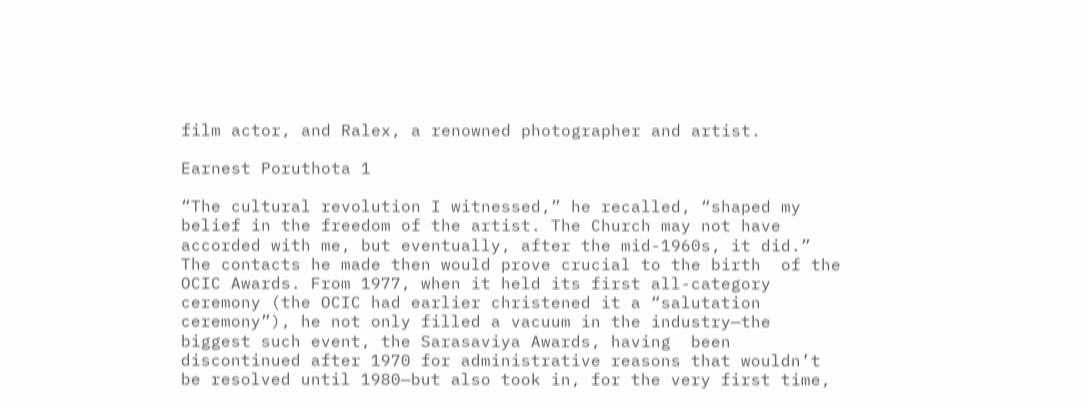film actor, and Ralex, a renowned photographer and artist.

Earnest Poruthota 1

“The cultural revolution I witnessed,” he recalled, “shaped my belief in the freedom of the artist. The Church may not have accorded with me, but eventually, after the mid-1960s, it did.” The contacts he made then would prove crucial to the birth  of the OCIC Awards. From 1977, when it held its first all-category ceremony (the OCIC had earlier christened it a “salutation ceremony”), he not only filled a vacuum in the industry—the biggest such event, the Sarasaviya Awards, having  been discontinued after 1970 for administrative reasons that wouldn’t be resolved until 1980—but also took in, for the very first time,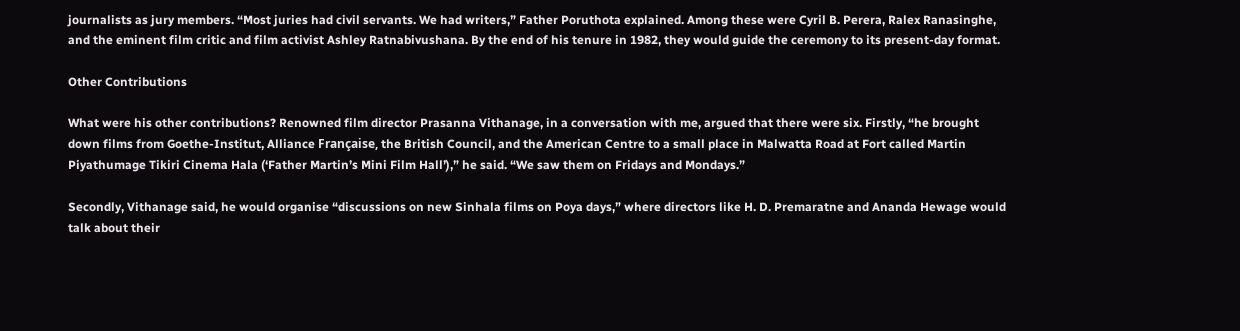journalists as jury members. “Most juries had civil servants. We had writers,” Father Poruthota explained. Among these were Cyril B. Perera, Ralex Ranasinghe, and the eminent film critic and film activist Ashley Ratnabivushana. By the end of his tenure in 1982, they would guide the ceremony to its present-day format.

Other Contributions

What were his other contributions? Renowned film director Prasanna Vithanage, in a conversation with me, argued that there were six. Firstly, “he brought down films from Goethe-Institut, Alliance Française, the British Council, and the American Centre to a small place in Malwatta Road at Fort called Martin Piyathumage Tikiri Cinema Hala (‘Father Martin’s Mini Film Hall’),” he said. “We saw them on Fridays and Mondays.”

Secondly, Vithanage said, he would organise “discussions on new Sinhala films on Poya days,” where directors like H. D. Premaratne and Ananda Hewage would talk about their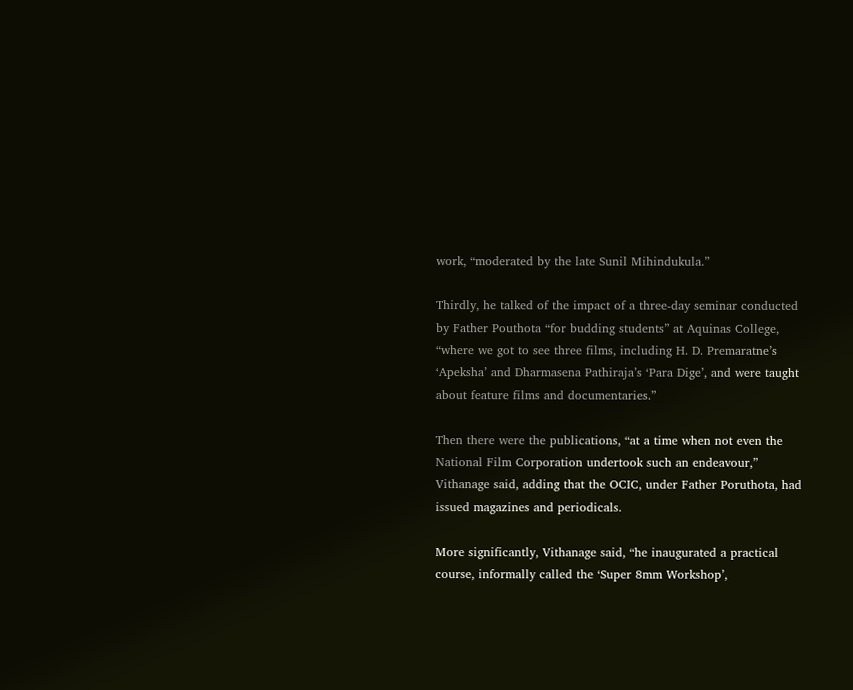work, “moderated by the late Sunil Mihindukula.”

Thirdly, he talked of the impact of a three-day seminar conducted by Father Pouthota “for budding students” at Aquinas College, “where we got to see three films, including H. D. Premaratne’s ‘Apeksha’ and Dharmasena Pathiraja’s ‘Para Dige’, and were taught about feature films and documentaries.”

Then there were the publications, “at a time when not even the National Film Corporation undertook such an endeavour,” Vithanage said, adding that the OCIC, under Father Poruthota, had issued magazines and periodicals.

More significantly, Vithanage said, “he inaugurated a practical course, informally called the ‘Super 8mm Workshop’,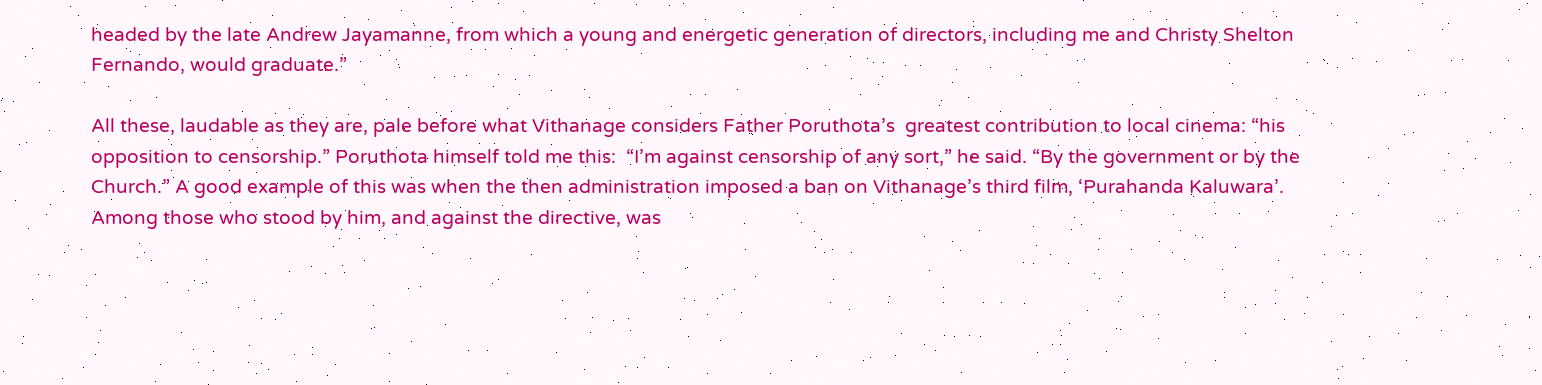headed by the late Andrew Jayamanne, from which a young and energetic generation of directors, including me and Christy Shelton Fernando, would graduate.”

All these, laudable as they are, pale before what Vithanage considers Father Poruthota’s  greatest contribution to local cinema: “his opposition to censorship.” Poruthota himself told me this:  “I’m against censorship of any sort,” he said. “By the government or by the Church.” A good example of this was when the then administration imposed a ban on Vithanage’s third film, ‘Purahanda Kaluwara’. Among those who stood by him, and against the directive, was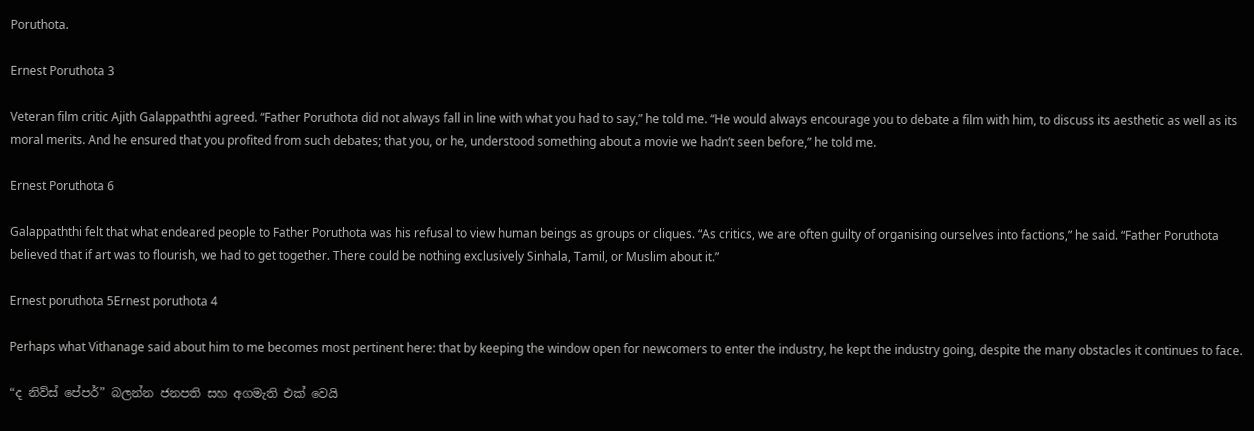Poruthota.

Ernest Poruthota 3

Veteran film critic Ajith Galappaththi agreed. “Father Poruthota did not always fall in line with what you had to say,” he told me. “He would always encourage you to debate a film with him, to discuss its aesthetic as well as its moral merits. And he ensured that you profited from such debates; that you, or he, understood something about a movie we hadn’t seen before,” he told me.

Ernest Poruthota 6

Galappaththi felt that what endeared people to Father Poruthota was his refusal to view human beings as groups or cliques. “As critics, we are often guilty of organising ourselves into factions,” he said. “Father Poruthota believed that if art was to flourish, we had to get together. There could be nothing exclusively Sinhala, Tamil, or Muslim about it.”

Ernest poruthota 5Ernest poruthota 4

Perhaps what Vithanage said about him to me becomes most pertinent here: that by keeping the window open for newcomers to enter the industry, he kept the industry going, despite the many obstacles it continues to face.

“ද නිව්ස් පේපර්” බලන්න ජනපති සහ අගමැති එක් වෙයි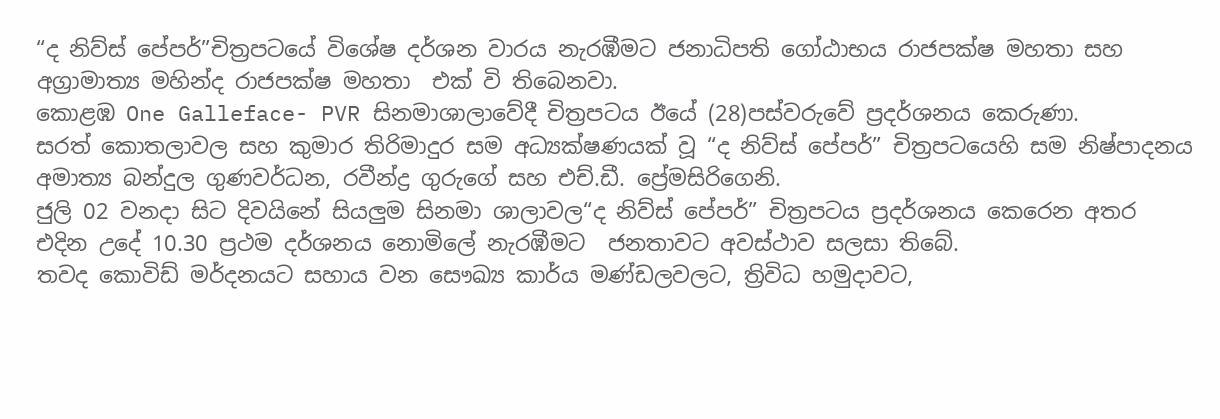“ද නිව්ස් පේපර්”චිත්‍රපටයේ විශේෂ දර්ශන වාරය නැරඹීමට ජනාධිපති ගෝඨාභය රාජපක්ෂ මහතා සහ අග්‍රාමාත්‍ය මහින්ද රාජපක්ෂ මහතා  එක් වි තිබෙනවා.
කොළඹ One Galleface- PVR සිනමාශාලාවේදී චිත්‍රපටය ඊයේ (28)පස්වරුවේ ප්‍රදර්ශනය කෙරුණා.
සරත් කොතලාවල සහ කුමාර තිරිමාදුර සම අධ්‍යක්ෂණයක් වූ “ද නිව්ස් පේපර්” චිත්‍රපටයෙහි සම නිෂ්පාදනය අමාත්‍ය බන්දුල ගුණවර්ධන, රවීන්ද්‍ර ගුරුගේ සහ එච්.ඩී. ප්‍රේමසිරිගෙනි.
ජුලි 02 වනදා සිට දිවයිනේ සියලුම සිනමා ශාලාවල“ද නිව්ස් පේපර්” චිත්‍රපටය ප්‍රදර්ශනය කෙරෙන අතර එදින උදේ 10.30 ප්‍රථම දර්ශනය නොමිලේ නැරඹීමට  ජනතාවට අවස්ථාව සලසා තිබේ.
තවද කොවිඩ් මර්දනයට සහාය වන සෞඛ්‍ය කාර්ය මණ්ඩලවලට, ත්‍රිවිධ හමුදාවට,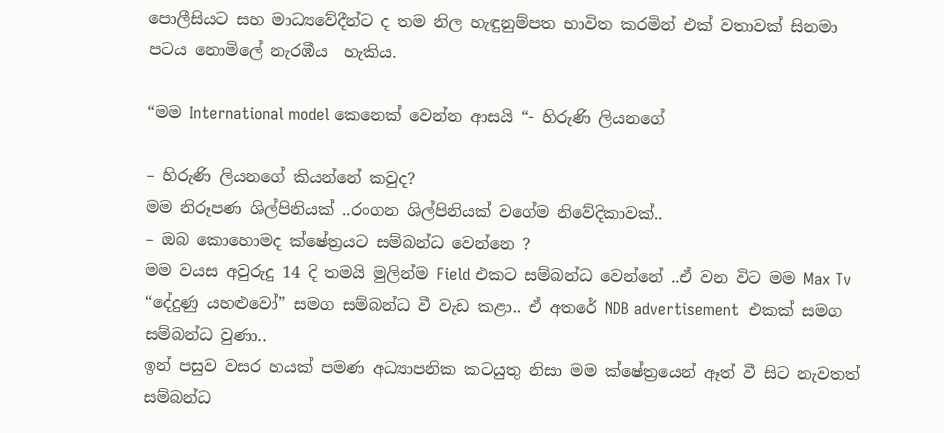පොලීසියට සහ මාධ්‍යවේදීන්ට ද තම නිල හැඳුනුම්පත භාවිත කරමින් එක් වතාවක් සිනමා පටය නොමිලේ නැරඹීය  හැකිය.

“මම International model කෙනෙක් වෙන්න ආසයි “- හිරුණි ලියනගේ

– හිරුණි ලියනගේ කියන්නේ කවුද?
මම නිරූපණ ශිල්පිනියක් ..රංගන ශිල්පිනියක් වගේම නිවේදිකාවක්..
– ඔබ කොහොමද ක්ෂේත්‍රයට සම්බන්ධ වෙන්නෙ ?
මම වයස අවුරුදු 14 දි තමයි මුලින්ම Field එකට සම්බන්ධ වෙන්නේ ..ඒ වන විට මම Max Tv “දේදුණු යහළුවෝ” සමග සම්බන්ධ වී වැඩ කළා.. ඒ අතරේ NDB advertisement  එකක් සමග සම්බන්ධ වුණා..
ඉන් පසුව වසර හයක් පමණ අධ්‍යාපනික කටයුතු නිසා මම ක්ෂේත්‍රයෙන් ඈත් වී සිට නැවතත් සම්බන්ධ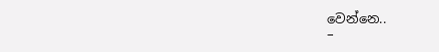වෙන්නෙ..
–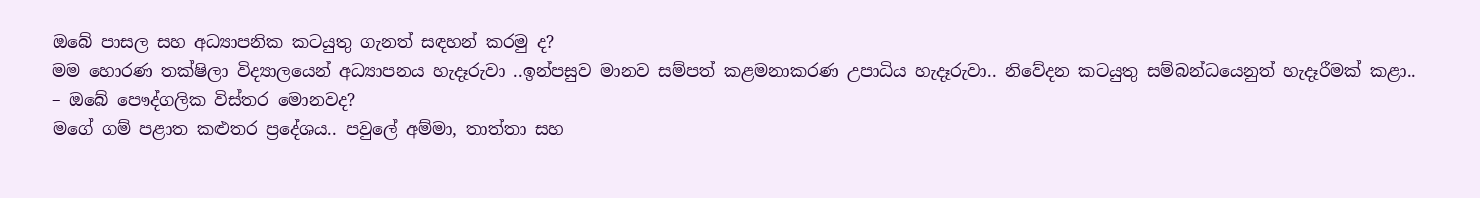ඔබේ පාසල සහ අධ්‍යාපනික කටයුතු ගැනත් සඳහන් කරමු ද?
මම හොරණ තක්ෂිලා විද්‍යාලයෙන් අධ්‍යාපනය හැදෑරුවා ..ඉන්පසුව මානව සම්පත් කළමනාකරණ උපාධිය හැදෑරුවා.. නිවේදන කටයුතු සම්බන්ධයෙනුත් හැදෑරීමක් කළා..
– ඔබේ පෞද්ගලික විස්තර මොනවද?
මගේ ගම් පළාත කළුතර ප්‍රදේශය.. පවුලේ අම්මා, තාත්තා සහ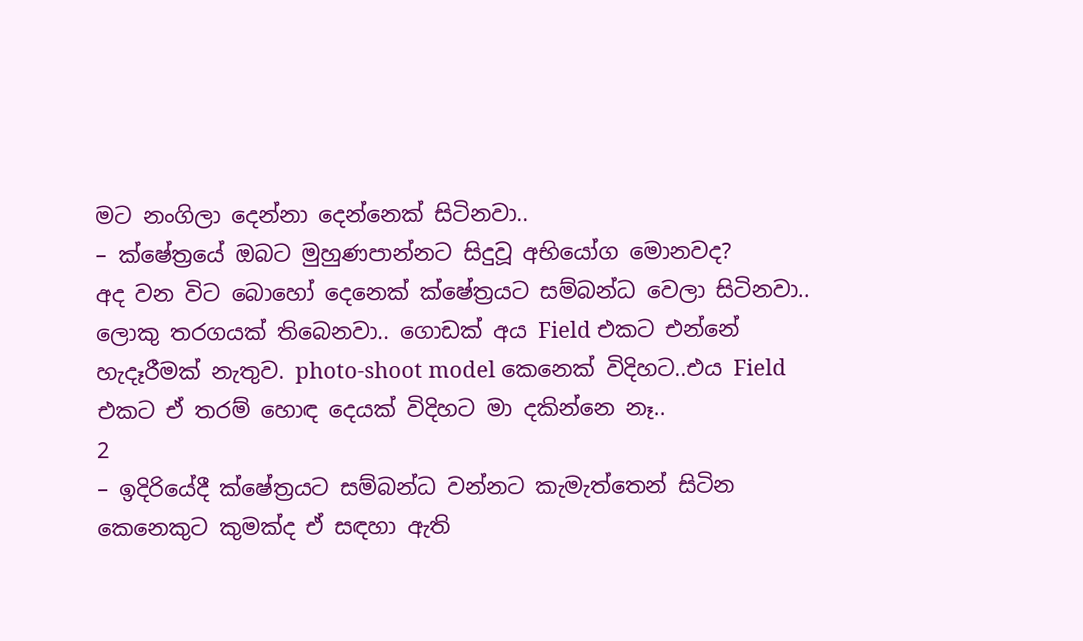මට නංගිලා දෙන්නා දෙන්නෙක් සිටිනවා..
– ක්ෂේත්‍රයේ ඔබට මුහුණපාන්නට සිදුවූ අභියෝග මොනවද?
අද වන විට බොහෝ දෙනෙක් ක්ෂේත්‍රයට සම්බන්ධ වෙලා සිටිනවා.. ලොකු තරගයක් තිබෙනවා.. ගොඩක් අය Field එකට එන්නේ හැදෑරීමක් නැතුව. photo-shoot model කෙනෙක් විදිහට..එය Field එකට ඒ තරම් හොඳ දෙයක් විදිහට මා දකින්නෙ නෑ..
2
– ඉදිරියේදී ක්ෂේත්‍රයට සම්බන්ධ වන්නට කැමැත්තෙන් සිටින කෙනෙකුට කුමක්ද ඒ සඳහා ඇති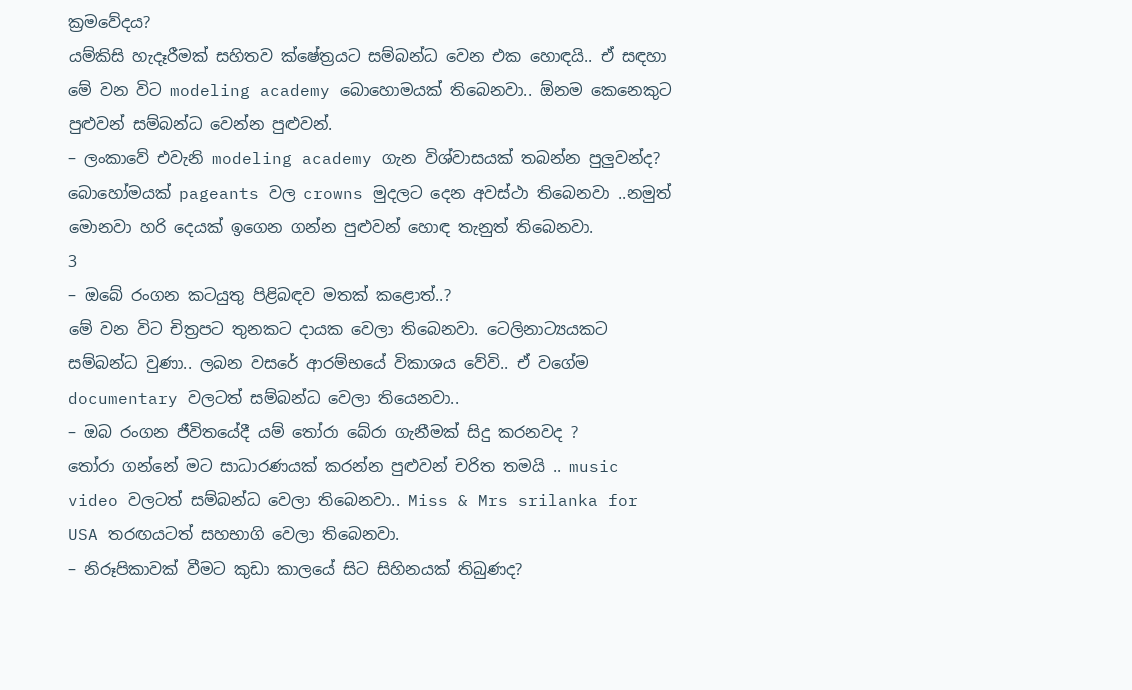ක්‍රමවේදය?
යම්කිසි හැදෑරීමක් සහිතව ක්ෂේත්‍රයට සම්බන්ධ වෙන එක හොඳයි.. ඒ සඳහා මේ වන විට modeling academy බොහොමයක් තිබෙනවා.. ඕනම කෙනෙකුට පුළුවන් සම්බන්ධ වෙන්න පුළුවන්.
– ලංකාවේ එවැනි modeling academy ගැන විශ්වාසයක් තබන්න පුලුවන්ද?
බොහෝමයක් pageants වල crowns මුදලට දෙන අවස්ථා තිබෙනවා ..නමුත් මොනවා හරි දෙයක් ඉගෙන ගන්න පුළුවන් හොඳ තැනුත් තිබෙනවා.
3
– ඔබේ රංගන කටයුතු පිළිබඳව මතක් කළොත්..?
මේ වන විට චිත්‍රපට තුනකට දායක වෙලා තිබෙනවා. ටෙලිනාට්‍යයකට සම්බන්ධ වුණා.. ලබන වසරේ ආරම්භයේ විකාශය වේවි.. ඒ වගේම documentary වලටත් සම්බන්ධ වෙලා තියෙනවා..
– ඔබ රංගන ජීවිතයේදී යම් තෝරා බේරා ගැනීමක් සිදු කරනවද ?
තෝරා ගන්නේ මට සාධාරණයක් කරන්න පුළුවන් චරිත තමයි .. music video වලටත් සම්බන්ධ වෙලා තිබෙනවා.. Miss & Mrs srilanka for USA තරඟයටත් සහභාගි වෙලා තිබෙනවා.
– නිරූපිකාවක් වීමට කුඩා කාලයේ සිට සිහිනයක් තිබුණද?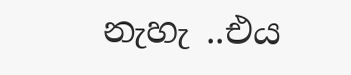නැහැ ..එය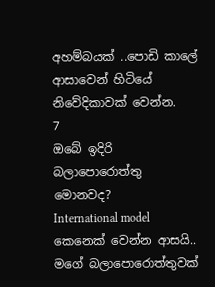අහම්බයක් ..පොඩි කාලේ ආසාවෙන් හිටියේ නිවේදිකාවක් වෙන්න.
7
ඔබේ ඉදිරි බලාපොරොත්තු මොනවද?
International model කෙනෙක් වෙන්න ආසයි.. මගේ බලාපොරොත්තුවක්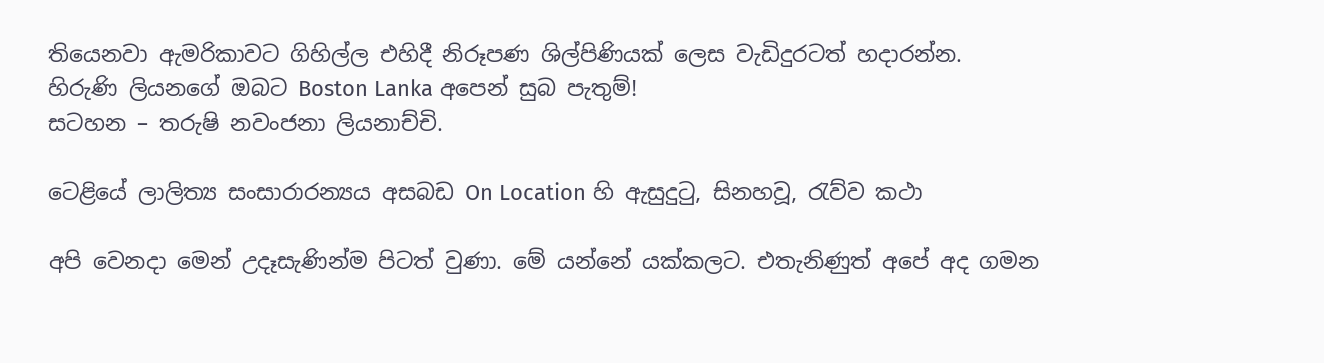තියෙනවා ඇමරිකාවට ගිහිල්ල එහිදී නිරූපණ ශිල්පිණියක් ලෙස වැඩිදුරටත් හදාරන්න.
හිරුණි ලියනගේ ඔබට Boston Lanka අපෙන් සුබ පැතුම්!
සටහන – තරුෂි නවංජනා ලියනාච්චි.

ටෙළියේ ලාලිත්‍ය සංසාරාරන්‍යය අසබඩ On Location හි ඇසුදුටු, සිනහවූ, රැව්ව කථා

අපි වෙනදා මෙන් උදෑසැණින්ම පිටත් වුණා. මේ යන්නේ යක්කලට. එතැනිණුත් අපේ අද ගමන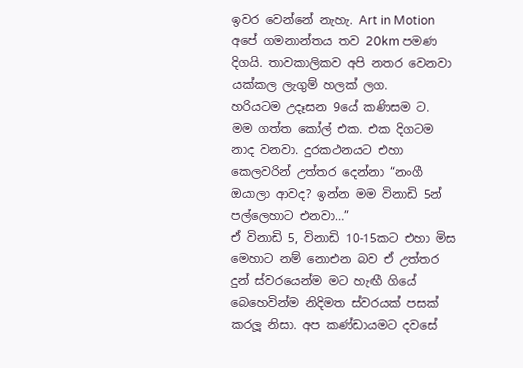ඉවර වෙන්නේ නැහැ. Art in Motion අපේ ගමනාන්තය තව 20km පමණ දිගයි. තාවකාලිකව අපි නතර වෙනවා යක්කල ලැගුම් හලක් ලග.
හරියටම උදෑසන 9යේ කණිසම ට.
මම ගත්ත කෝල් එක. එක දිගටම නාද වනවා. දුරකථනයට එහා කෙලවරින් උත්තර දෙන්නා “නංගී ඔයාලා ආවද? ඉන්න මම විනාඩි 5න් පල්ලෙහාට එනවා…”
ඒ විනාඩි 5, විනාඩි 10-15කට එහා මිස මෙහාට නම් නොඑන බව ඒ උත්තර දුන් ස්වරයෙන්ම මට හැඟී ගියේ බෙහෙවින්ම නිදිමත ස්වරයක් පසක් කරලූ නිසා. අප කණ්ඩායමට දවසේ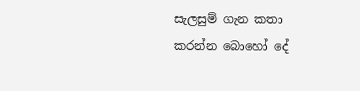සැලසුම් ගැන කතා කරන්න බොහෝ දේ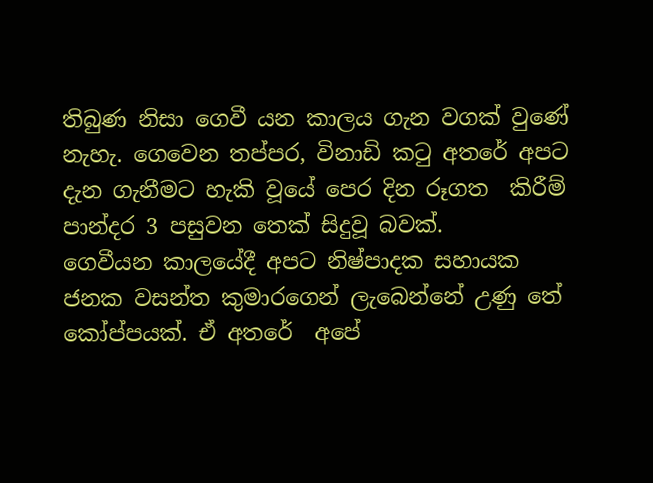තිබුණ නිසා ගෙවී යන කාලය ගැන වගක් වුණේ නැහැ. ගෙවෙන තප්පර, විනාඩි කටු අතරේ අපට දැන ගැනීමට හැකි වූයේ පෙර දින රූගත  කිරීම් පාන්දර 3 පසුවන තෙක් සිදුවූ බවක්.
ගෙවීයන කාලයේදී අපට නිෂ්පාදක සහායක ජනක වසන්ත කුමාරගෙන් ලැබෙන්නේ උණු තේ කෝප්පයක්. ඒ අතරේ  අපේ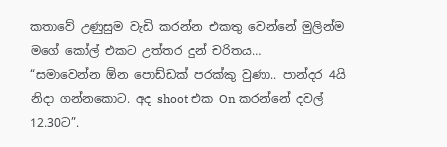කතාවේ උණුසුම වැඩි කරන්න එකතු වෙන්නේ මුලින්ම මගේ කෝල් එකට උත්තර දුන් චරිතය…
“සමාවෙන්න ඕන පොඩ්ඩක් පරක්කු වුණා.. පාන්දර 4යි නිදා ගන්නකොට. අද shoot එක On කරන්නේ දවල් 12.30ට”.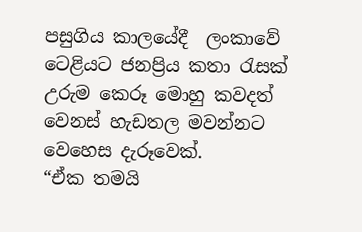පසුගිය කාලයේදී  ලංකාවේ ටෙළියට ජනප්‍රිය කතා රැසක් උරුම කෙරූ මොහු කවදත් වෙනස් හැඩතල මවන්නට වෙහෙස දැරූවෙක්.
“ඒක තමයි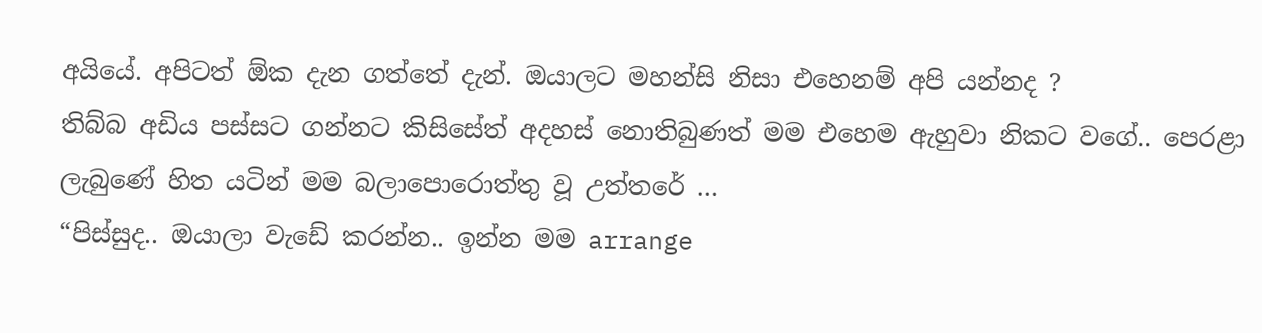අයියේ. අපිටත් ඕක දැන ගත්තේ දැන්. ඔයාලට මහන්සි නිසා එහෙනම් අපි යන්නද ?
තිබ්බ අඩිය පස්සට ගන්නට කිසිසේත් අදහස් නොතිබුණත් මම එහෙම ඇහුවා නිකට වගේ.. පෙරළා ලැබුණේ හිත යටින් මම බලාපොරොත්තු වූ උත්තරේ …
“පිස්සුද.. ඔයාලා වැඩේ කරන්න.. ඉන්න මම arrange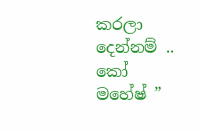කරලා දෙන්නම් .. කෝ මහේෂ් ”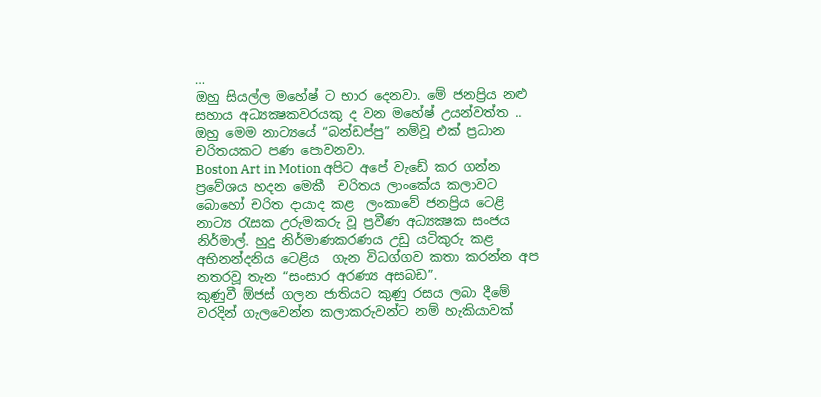…
ඔහු සියල්ල මහේෂ් ට භාර දෙනවා. මේ ජනප්‍රිය නළු සහාය අධ්‍යක්‍ෂකවරයකු ද වන මහේෂ් උයන්වත්ත .. ඔහු මෙම නාට්‍යයේ “බන්ඩප්පු” නම්වූ එක් ප්‍රධාන චරිතයකට පණ පොවනවා.
Boston Art in Motion අපිට අපේ වැඩේ කර ගන්න ප්‍රවේශය හදන මෙකී  චරිතය ලාංකේය කලාවට බොහෝ චරිත දායාද කළ  ලංකාවේ ජනප්‍රිය ටෙළි නාට්‍ය රැසක උරුමකරු වූ ප්‍රවීණ අධ්‍යක්‍ෂක සංජය නිර්මාල්. හුදු නිර්මාණකරණය උඩු යටිකුරු කළ අභිනන්දනිය ටෙළිය  ගැන විධග්ගව කතා කරන්න අප නතරවූ තැන “සංසාර අරණ්‍ය අසබඩ”.
කුණුවී ඕජස් ගලන ජාතියට කුණු රසය ලබා දීමේ වරදින් ගැලවෙන්න කලාකරුවන්ට නම් හැකියාවක්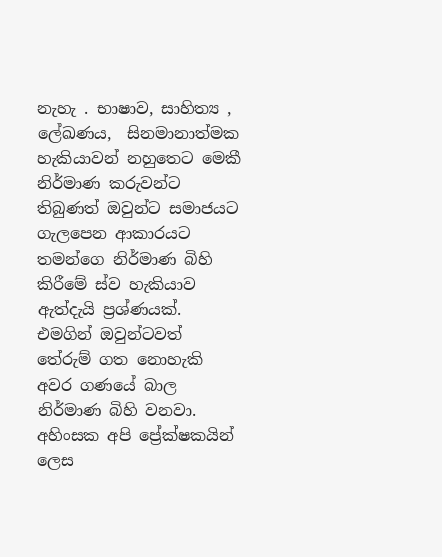නැහැ . භාෂාව, සාහිත්‍ය , ලේඛණය,  සිනමානාත්මක හැකියාවන් නහුතෙට මෙකී නිර්මාණ කරුවන්ට තිබුණත් ඔවුන්ට සමාජයට ගැලපෙන ආකාරයට තමන්ගෙ නිර්මාණ බිහි කිරීමේ ස්ව හැකියාව ඇත්දැයි ප්‍රශ්ණයක්. එමගින් ඔවුන්ටවත් තේරුම් ගත නොහැකි අවර ගණයේ බාල නිර්මාණ බිහි වනවා. අහිංසක අපි ප්‍රේක්ෂකයින් ලෙස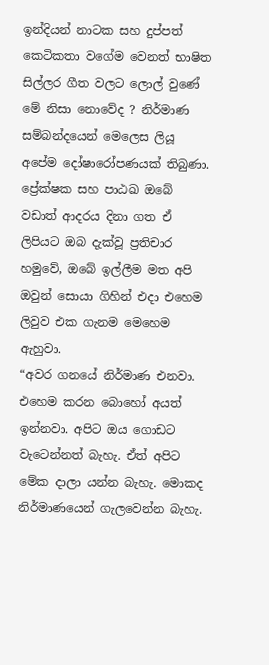ඉන්දියන් නාටක සහ දුප්පත් කෙටිකතා වගේම වෙනත් භාෂිත සිල්ලර ගීත වලට ලොල් වුණේ මේ නිසා නොවේද ? නිර්මාණ සම්බන්දයෙන් මෙලෙස ලියූ අපේම දෝෂාරෝපණයක් තිබුණා. ප්‍රේක්ෂක සහ පාඨඛ ඔබේ වඩාත් ආදරය දිනා ගත ඒ ලිපියට ඔබ දැක්වූ ප්‍රතිචාර හමුවේ, ඔබේ ඉල්ලීම මත අපි ඔවුන් සොයා ගිහින් එදා එහෙම ලිවුව එක ගැනම මෙහෙම ඇහුවා.
“අවර ගනයේ නිර්මාණ එනවා. එහෙම කරන බොහෝ අයත් ඉන්නවා. අපිට ඔය ගොඩට වැටෙන්නත් බැහැ. ඒත් අපිට මේක දාලා යන්න බැහැ. මොකද නිර්මාණයෙන් ගැලවෙන්න බැහැ.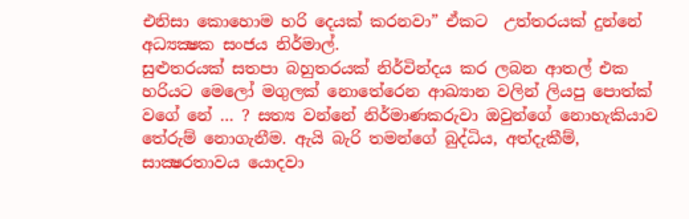එනිසා කොහොම හරි දෙයක් කරනවා” ඒකට  උත්තරයක් දුන්නේ අධ්‍යක්‍ෂක සංජය නිර්මාල්.
සුළුතරයක් සතපා බහුතරයක් නිර්වින්දය කර ලබන ආතල් එක හරියට මෙලෝ මගුලක් නොතේරෙන ආඛ්‍යාන වලින් ලියපු පොත්ක් වගේ නේ … ? සත්‍ය වන්නේ නිර්මාණකරුවා ඔවුන්ගේ නොහැකියාව තේරුම් නොගැනීම. ඇයි බැරි තමන්ගේ බුද්ධිය, අත්දැකීම්, සාක්‍ෂරතාවය යොදවා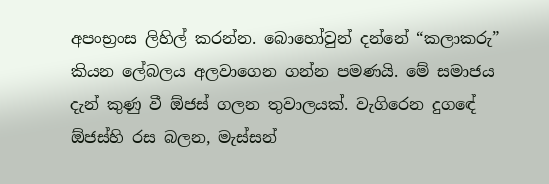අපංභ්‍රංස ලිහිල් කරන්න. බොහෝවුන් දන්නේ “කලාකරු” කියන ලේබලය අලවාගෙන ගන්න පමණයි. මේ සමාජය දැන් කුණු වී ඕජස් ගලන තුවාලයක්. වැගිරෙන දුගඳේ  ඕජස්හි රස බලන, මැස්සන්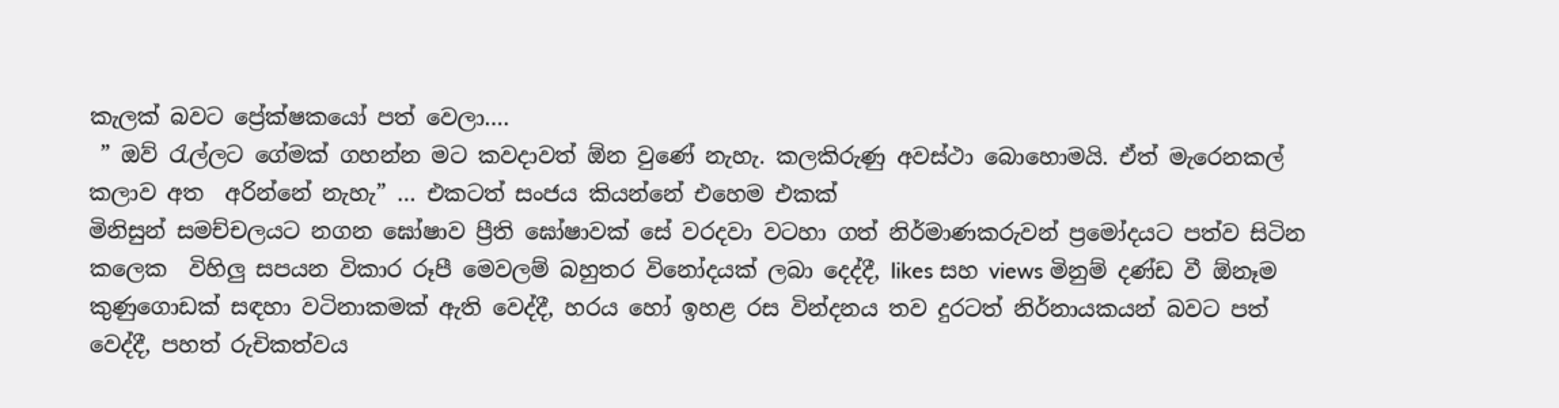කැලක් බවට ප්‍රේක්ෂකයෝ පත් වෙලා….
 ” ඔව් රැල්ලට ගේමක් ගහන්න මට කවදාවත් ඕන වුණේ නැහැ. කලකිරුණු අවස්ථා බොහොමයි. ඒත් මැරෙනකල් කලාව අත  අරින්නේ නැහැ” … එකටත් සංජය කියන්නේ එහෙම එකක්
මිනිසුන් සමච්චලයට නගන ඝෝෂාව ප්‍රීති ඝෝෂාවක් සේ වරදවා වටහා ගත් නිර්මාණකරුවන් ප්‍රමෝදයට පත්ව සිටින කලෙක  විහිලු සපයන විකාර රූපී මෙවලම් බහුතර විනෝදයක් ලබා දෙද්දී, likes සහ views මිනුම් දණ්ඩ වී ඕනෑම කුණුගොඩක් සඳහා වටිනාකමක් ඇති වෙද්දී, හරය හෝ ඉහළ රස වින්දනය තව දුරටත් නිර්නායකයන් බවට පත් වෙද්දී, පහත් රුචිකත්වය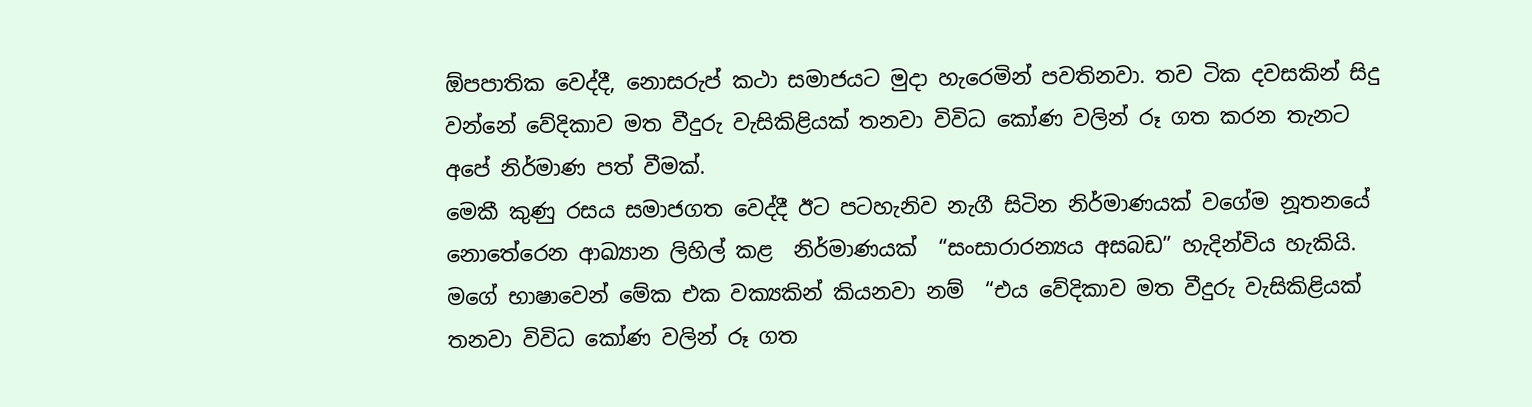ඕපපාතික වෙද්දී, නොසරුප් කථා සමාජයට මුදා හැරෙමින් පවතිනවා. තව ටික දවසකින් සිදු වන්නේ වේදිකාව මත වීදුරු වැසිකිළියක් තනවා විවිධ කෝණ වලින් රූ ගත කරන තැනට අපේ නිර්මාණ පත් වීමක්.
මෙකී කුණු රසය සමාජගත වෙද්දී ඊට පටහැනිව නැගී සිටින නිර්මාණයක් වගේම නූතනයේ නොතේරෙන ආඛ්‍යාන ලිහිල් කළ  නිර්මාණයක්  “සංසාරාරන්‍යය අසබඩ” හැදින්විය හැකියි.
මගේ භාෂාවෙන් මේක එක වක්‍යකින් කියනවා නම්  “එය වේදිකාව මත වීදුරු වැසිකිළියක් තනවා විවිධ කෝණ වලින් රූ ගත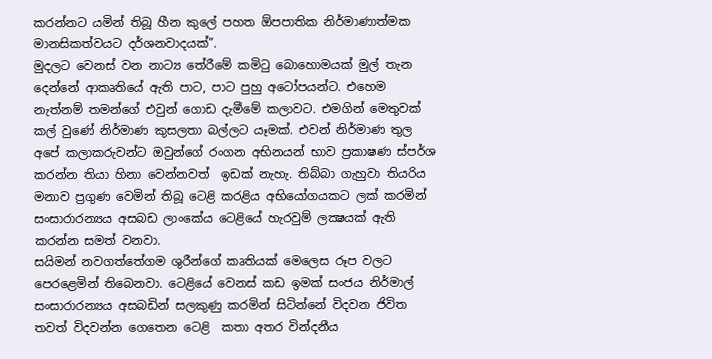කරන්නට යමින් තිබූ හීන කුලේ පහත ඕපපාතික නිර්මාණාත්මක මානසිකත්වයට දර්ශනවාදයක්”.
මුදලට වෙනස් වන නාට්‍ය තේරීමේ කමිටු බොහොමයක් මුල් තැන දෙන්නේ ආකෘතියේ ඇති පාට, පාට පුහු අටෝපයන්ට. එහෙම නැත්නම් තමන්ගේ එවුන් ගොඩ දැමීමේ කලාවට. එමගින් මෙතුවක් කල් වුණේ නිර්මාණ කුසලතා බල්ලට යෑමක්. එවන් නිර්මාණ තුල අපේ කලාකරුවන්ට ඔවුන්ගේ රංගන අභිනයන් භාව ප්‍රකාෂණ ස්පර්ශ කරන්න තියා හිනා වෙන්නවත්  ඉඩක් නැහැ. තිබ්බා ගැහුවා තියරිය මනාව ප්‍රගුණ වෙමින් තිබූ ටෙළි කරළිය අභියෝගයකට ලක් කරමින් සංසාරාරන්‍යය අසබඩ ලාංකේය ටෙළියේ හැරවුම් ලක්‍ෂයක් ඇති කරන්න සමත් වනවා.
සයිමන් නවගත්තේගම ශුරීන්ගේ කෘතියක් මෙලෙස රූප වලට පෙරළෙමින් තිබෙනවා. ටෙළියේ වෙනස් කඩ ඉමක් සංජය නිර්මාල් සංසාරාරන්‍යය අසබඩින් සලකුණු කරමින් සිටින්නේ විදවන ජිවිත තවත් විදවන්න ගෙතෙන ටෙළි  කතා අතර වින්දනීය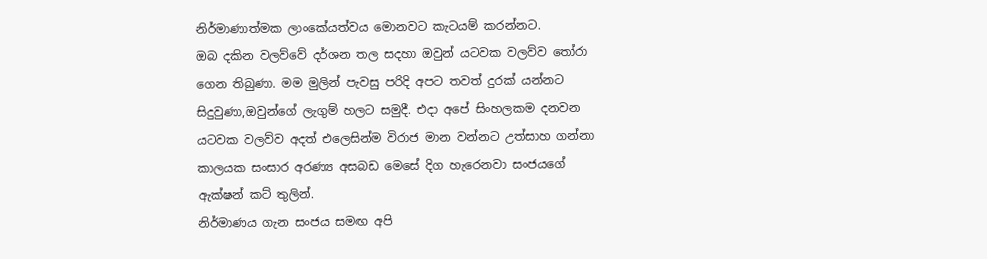නිර්මාණාත්මක ලාංකේයත්වය මොනවට කැටයම් කරන්නට.
ඔබ දකින වලව්වේ දර්ශන තල සදහා ඔවුන් යටවක වලව්ව තෝරා ගෙන තිබුණා. මම මුලින් පැවසු පරිදි අපට තවත් දුරක් යන්නට සිදුවුණා,ඔවුන්ගේ ලැගුම් හලට සමුදී. එදා අපේ සිංහලකම දනවන යටවක වලව්ව අදත් එලෙසින්ම විරාජ මාන වන්නට උත්සාහ ගන්නා කාලයක සංසාර අරණ්‍ය අසබඩ මෙසේ දිග හැරෙනවා සංජයගේ ඇක්ෂන් කට් තුලින්.
නිර්මාණය ගැන සංජය සමඟ අපි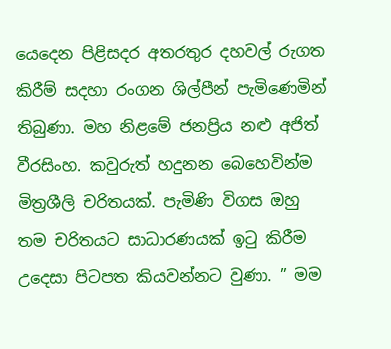යෙදෙන පිළිසදර අතරතුර දහවල් රුගත කිරීම් සදහා රංගන ශිල්පීන් පැමිණෙමින් තිබුණා. මහ නිළමේ ජනප්‍රිය නළු අජිත් වීරසිංහ. කවුරුත් හදුනන බෙහෙවින්ම මිත්‍රශීලි චරිතයක්. පැමිණි විගස ඔහු තම චරිතයට සාධාරණයක් ඉටු කිරීම උදෙසා පිටපත කියවන්නට වුණා. ” මම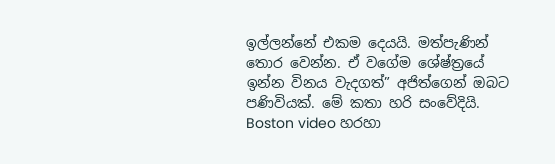ඉල්ලන්නේ එකම දෙයයි. මත්පැණින් තොර වෙන්න. ඒ වගේම ශේෂ්ත්‍රයේ ඉන්න විනය වැදගත්” අජිත්ගෙන් ඔබට පණිවියක්. මේ කතා හරි සංවේදියි. Boston video හරහා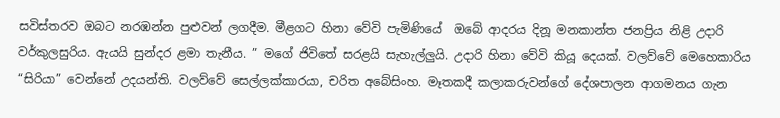සවිස්තරව ඔබට නරඹන්න පුළුවන් ලගදීම. මීළගට හිනා වේවි පැමිණියේ  ඔබේ ආදරය දිනූ මනකාන්ත ජනප්‍රිය නිළි උදාරි වර්කුලසුරිය. ඇයයි සුන්දර ළමා තැනීය. ” මගේ ජිවිතේ සරළයි සැහැල්ලුයි. උදාරි හිනා වේවි කියූ දෙයක්. වලව්වේ මෙහෙකාරිය “සිරියා” වෙන්නේ උදයන්ති. වලව්වේ සෙල්ලක්කාරයා, චරිත අබේසිංහ. මෑතකදී කලාකරුවන්ගේ දේශපාලන ආගමනය ගැන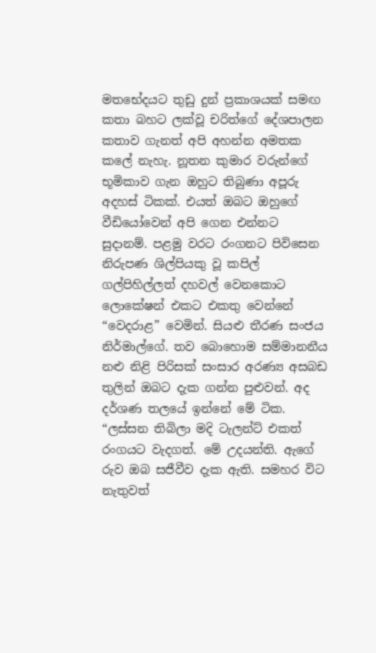මතභේදයට තුඩු දුන් ප්‍රකාශයක් සමඟ කතා බහට ලක්වූ චරිත්ගේ දේශපාලන කතාව ගැනත් අපි අහන්න අමතක කලේ නැහැ. නූතන කුමාර වරුන්ගේ භූමිකාව ගැන ඔහුට තිබුණා අපූරු අදහස් ටිකක්. එයත් ඔබට ඔහුගේ වීඩියෝවෙන් අපි ගෙන එන්නට සුදානම්. පළමු වරට රංගනට පිවිසෙන නිරුපණ ශිල්පියකු වූ කපිල් ගල්පිහිල්ලත් දහවල් වෙනකොට ලොකේෂන් එකට එකතු වෙන්නේ “වෙදරාළ” වෙමින්. සියළු තීරණ සංජය නිර්මාල්ගේ. තව බොහොම සම්මානනීය නළු නිළි පිරිසක් සංසාර අරණ්‍ය අසබඩ තුලින් ඔබට දැක ගන්න පුළුවන්. අද දර්ශණ තලයේ ඉන්නේ මේ ටික.
“ලස්සන තිබිලා මදි ටැලන්ට් එකත් රංගයට වැදගත්. මේ උදයන්ති. ඇගේ රුව ඔබ සජීවීව දැක ඇති. සමහර විට නැතුවත්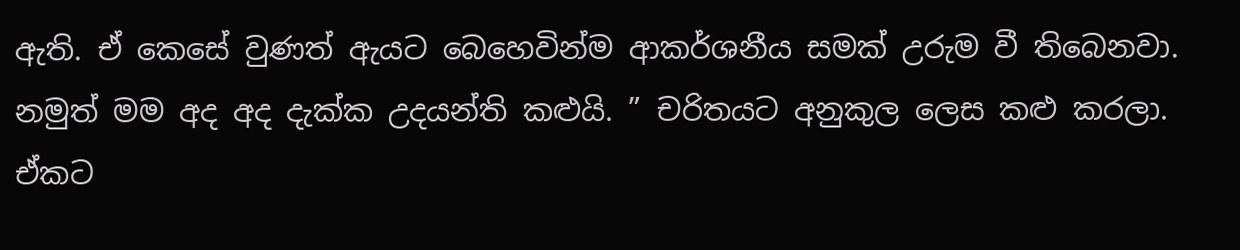ඇති. ඒ කෙසේ වුණත් ඇයට බෙහෙවින්ම ආකර්ශනීය සමක් උරුම වී තිබෙනවා. නමුත් මම අද අද දැක්ක උදයන්ති කළුයි. ” චරිතයට අනුකුල ලෙස කළු කරලා. ඒකට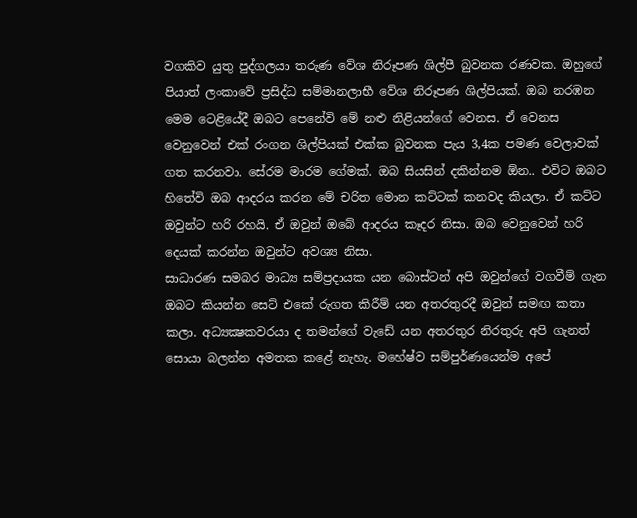වගකිව යුතු පුද්ගලයා තරුණ වේශ නිරූපණ ශිල්පී බුවනක රණවක. ඔහුගේ පියාත් ලංකාවේ ප්‍රසිද්ධ සම්මානලාභී වේශ නිරූපණ ශිල්පියක්. ඔබ නරඹන මෙම ටෙළියේදී ඔබට පෙනේවි මේ නළු නිළියන්ගේ වෙනස. ඒ වෙනස වෙනුවෙන් එක් රංගන ශිල්පියක් එක්ක බුවනක පැය 3,4ක පමණ වෙලාවක් ගත කරනවා. සේරම මාරම ගේමක්. ඔබ සියසින් දකින්නම ඕන.. එවිට ඔබට හිතේවි ඔබ ආදරය කරන මේ චරිත මොන කට්ටක් කනවද කියලා. ඒ කට්ට ඔවුන්ට හරි රහයි. ඒ ඔවුන් ඔබේ ආදරය කෑදර නිසා. ඔබ වෙනුවෙන් හරි දෙයක් කරන්න ඔවුන්ට අවශ්‍ය නිසා.
සාධාරණ සමබර මාධ්‍ය සම්ප්‍රදායක යන බොස්ටන් අපි ඔවුන්ගේ වගවීම් ගැන ඔබට කියන්න සෙට් එකේ රුගත කිරීම් යන අතරතුරදී ඔවුන් සමඟ කතා කලා. අධ්‍යක්‍ෂකවරයා ද තමන්ගේ වැඩේ යන අතරතුර නිරතුරු අපි ගැනත් සොයා බලන්න අමතක කළේ නැහැ. මහේෂ්ව සම්පුර්ණයෙන්ම අපේ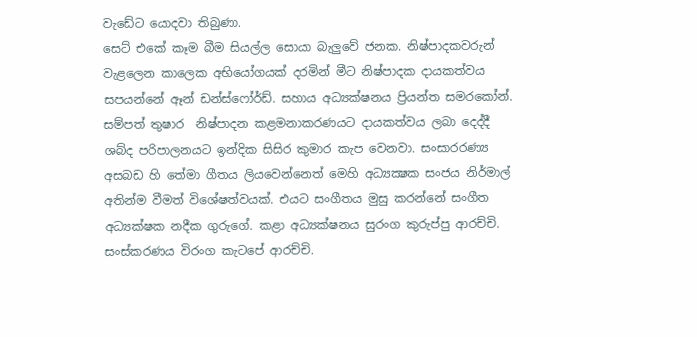වැඩේට යොදවා තිබුණා.
සෙට් එකේ කෑම බීම සියල්ල සොයා බැලුවේ ජනක. නිෂ්පාදකවරුන් වැළලෙන කාලෙක අභියෝගයක් දරමින් මීට නිෂ්පාදක දායකත්වය සපයන්නේ ඈන් ඩන්ස්ෆෝර්ඩ්. සහාය අධ්‍යක්ෂනය ප්‍රියන්ත සමරකෝන්. සම්පත් තුෂාර  නිෂ්පාදන කළමනාකරණයට දායකත්වය ලබා දෙද්දී ශබ්ද පරිපාලනයට ඉන්දික සිසිර කුමාර කැප වෙනවා. සංසාරරණ්‍ය අසබඩ හි තේමා ගීතය ලියවෙන්නෙත් මෙහි අධ්‍යක්‍ෂක සංජය නිර්මාල් අතින්ම වීමත් විශේෂත්වයක්. එයට සංගීතය මුසු කරන්නේ සංගීත අධ්‍යක්ෂක නදීක ගුරුගේ. කළා අධ්‍යක්ෂනය සුරංග කුරුප්පු ආරච්චි. සංස්කරණය විරංග කැටපේ ආරච්චි.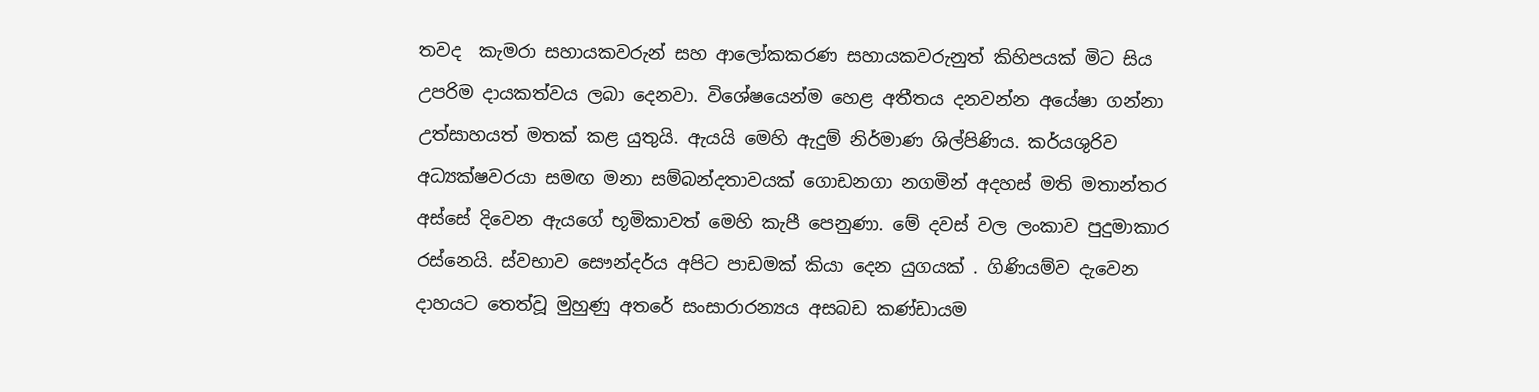තවද  කැමරා සහායකවරුන් සහ ආලෝකකරණ සහායකවරුනුත් කිහිපයක් මිට සිය උපරිම දායකත්වය ලබා දෙනවා. විශේෂයෙන්ම හෙළ අතීතය දනවන්න අයේෂා ගන්නා උත්සාහයත් මතක් කළ යුතුයි. ඇයයි මෙහි ඇදුම් නිර්මාණ ශිල්පිණිය. කර්යශුරිව අධ්‍යක්ෂවරයා සමඟ මනා සම්බන්දතාවයක් ගොඩනගා නගමින් අදහස් මති මතාන්තර අස්සේ දිවෙන ඇයගේ භූමිකාවත් මෙහි කැපී පෙනුණා. මේ දවස් වල ලංකාව පුදුමාකාර රස්නෙයි. ස්වභාව සෞන්දර්ය අපිට පාඩමක් කියා දෙන යුගයක් . ගිණියම්ව දැවෙන දාහයට තෙත්වූ මුහුණු අතරේ සංසාරාරන්‍යය අසබඩ කණ්ඩායම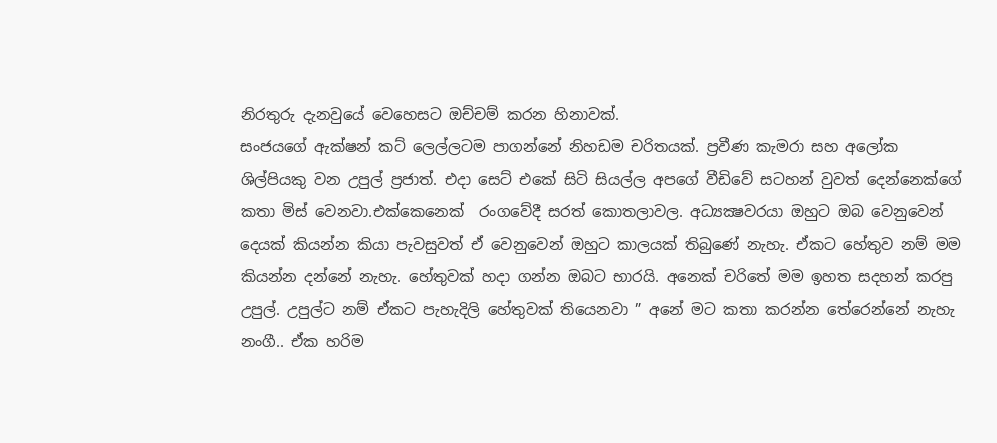නිරතුරු දැනවුයේ වෙහෙසට ඔච්චම් කරන හිනාවක්.
සංජයගේ ඇක්ෂන් කට් ලෙල්ලටම පාගන්නේ නිහඩම චරිතයක්. ප්‍රවීණ කැමරා සහ අලෝක ශිල්පියකු වන උපුල් ප්‍රජාත්. එදා සෙට් එකේ සිටි සියල්ල අපගේ වීඩිවේ සටහන් වුවත් දෙන්නෙක්ගේ කතා මිස් වෙනවා.එක්කෙනෙක්  රංගවේදී සරත් කොතලාවල. අධ්‍යක්‍ෂවරයා ඔහුට ඔබ වෙනුවෙන් දෙයක් කියන්න කියා පැවසුවත් ඒ වෙනුවෙන් ඔහුට කාලයක් තිබුණේ නැහැ. ඒකට හේතුව නම් මම කියන්න දන්නේ නැහැ. හේතුවක් හදා ගන්න ඔබට භාරයි. අනෙක් චරිතේ මම ඉහත සදහන් කරපු උපුල්. උපුල්ට නම් ඒකට පැහැදිලි හේතුවක් තියෙනවා ” අනේ මට කතා කරන්න තේරෙන්නේ නැහැ නංගී.. ඒක හරිම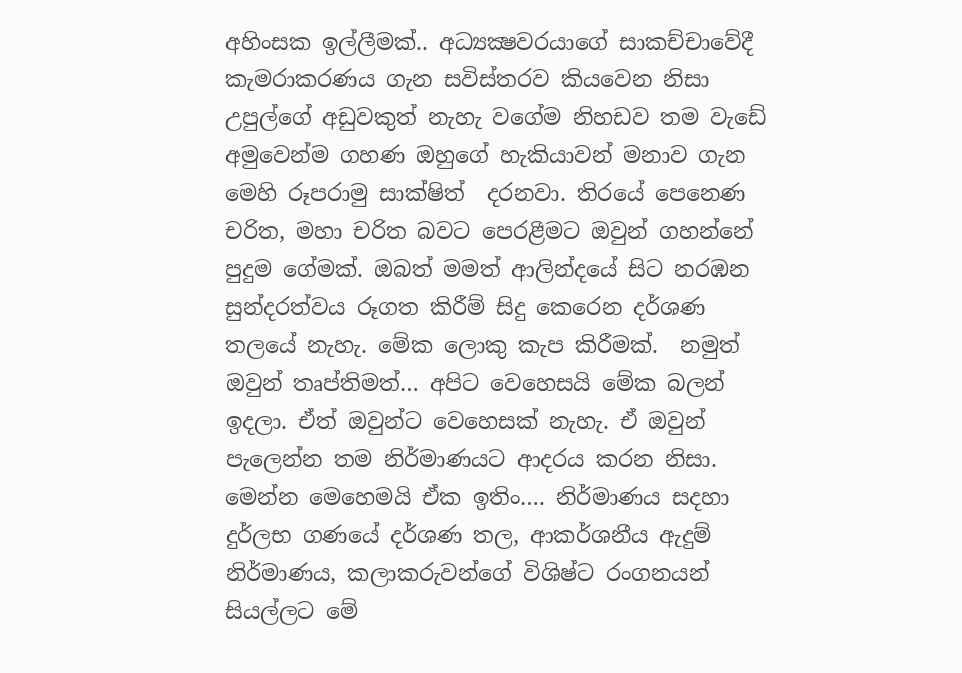අහිංසක ඉල්ලීමක්.. අධ්‍යක්‍ෂවරයාගේ සාකච්චාවේදී කැමරාකරණය ගැන සවිස්තරව කියවෙන නිසා උපුල්ගේ අඩුවකුත් නැහැ වගේම නිහඩව තම වැඩේ අමුවෙන්ම ගහණ ඔහුගේ හැකියාවන් මනාව ගැන මෙහි රූපරාමු සාක්ෂිත්  දරනවා. තිරයේ පෙනෙණ චරිත, මහා චරිත බවට පෙරළීමට ඔවුන් ගහන්නේ පුදුම ගේමක්. ඔබත් මමත් ආලින්දයේ සිට නරඹන සුන්දරත්වය රූගත කිරීම් සිදු කෙරෙන දර්ශණ තලයේ නැහැ. මේක ලොකු කැප කිරීමක්.  නමුත් ඔවුන් තෘප්තිමත්… අපිට වෙහෙසයි මේක බලන් ඉදලා. ඒත් ඔවුන්ට වෙහෙසක් නැහැ. ඒ ඔවුන් පැලෙන්න තම නිර්මාණයට ආදරය කරන නිසා.
මෙන්න මෙහෙමයි ඒක ඉතිං…. නිර්මාණය සදහා දුර්ලභ ගණයේ දර්ශණ තල, ආකර්ශනීය ඇදුම් නිර්මාණය, කලාකරුවන්ගේ විශිෂ්ට රංගනයන් සියල්ලට මේ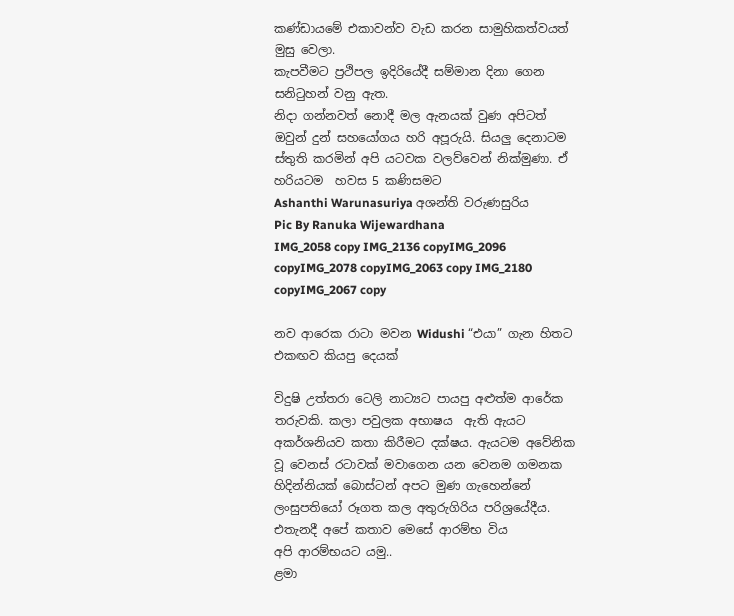කණ්ඩායමේ එකාවන්ව වැඩ කරන සාමුහිකත්වයත් මුසු වෙලා.
කැපවීමට ප්‍රථිපල ඉදිරියේදී සම්මාන දිනා ගෙන සනිටුහන් වනු ඇත.
නිදා ගන්නවත් නොදී මල ඇනයක් වුණ අපිටත් ඔවුන් දුන් සහයෝගය හරි අපූරුයි. සියලු දෙනාටම ස්තුති කරමින් අපි යටවක වලව්වෙන් නික්මුණා. ඒ හරියටම  හවස 5 කණිසමට
Ashanthi Warunasuriya අශන්ති වරුණසුරිය
Pic By Ranuka Wijewardhana
IMG_2058 copy IMG_2136 copyIMG_2096 copyIMG_2078 copyIMG_2063 copy IMG_2180 copyIMG_2067 copy

නව ආරෙක රාටා මවන Widushi “එයා” ගැන හිතට එකඟව කියපු දෙයක්

විදුෂි උත්තරා ටෙලි නාට්‍යට පායපු අළුත්ම ආරේක තරුවකි. කලා පවුලක අභාෂය  ඇති ඇයට අකර්ශනියව කතා කිරීමට දක්ෂය. ඇයටම අවේනික වූ වෙනස් රටාවක් මවාගෙන යන වෙනම ගමනක හිදින්නියක් බොස්ටන් අපට මුණ ගැහෙන්නේ ලංසුපතියෝ රූගත කල අතුරුගිරිය පරිශ්‍රයේදීය. එතැනදී අපේ කතාව මෙසේ ආරම්භ විය
අපි ආරම්භයට යමු..
ළමා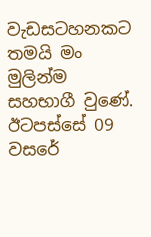වැඩසටහනකට තමයි මං මුලින්ම සහභාගී වුණේ. ඊටපස්සේ 09 වසරේ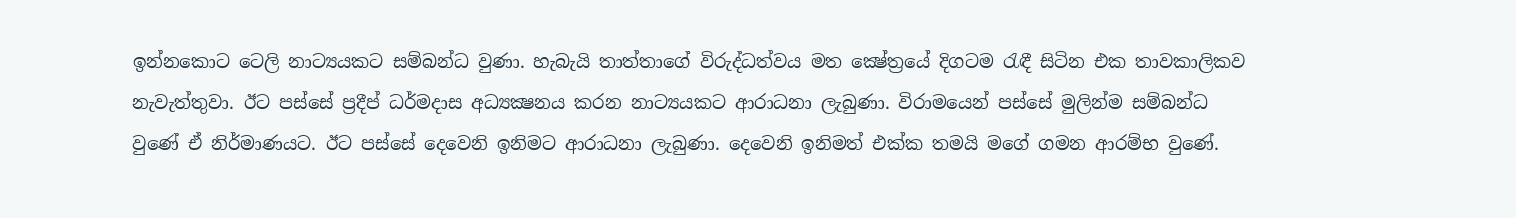ඉන්නකොට ටෙලි නාට්‍යයකට සම්බන්ධ වුණා. හැබැයි තාත්තාගේ විරුද්ධත්වය මත ක්‍ෂේත්‍රයේ දිගටම රැඳී සිටින එක තාවකාලිකව නැවැත්තුවා. ඊට පස්සේ ප්‍රදීප් ධර්මදාස අධ්‍යක්‍ෂනය කරන නාට්‍යයකට ආරාධනා ලැබුණා. විරාමයෙන් පස්සේ මුලින්ම සම්බන්ධ වුණේ ඒ නිර්මාණයට. ඊට පස්සේ දෙවෙනි ඉනිමට ආරාධනා ලැබුණා. දෙවෙනි ඉනිමත් එක්ක තමයි මගේ ගමන ආරම්භ වුණේ.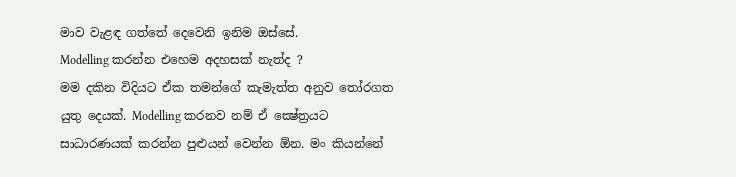මාව වැළඳ ගත්තේ දෙවෙනි ඉනිම ඔස්සේ.
Modelling කරන්න එහෙම අදහසක් නැත්ද ?
මම දකින විදියට ඒක තමන්ගේ කැමැත්ත අනුව තෝරගත යුතු දෙයක්. Modelling කරනව නම් ඒ ක්‍ෂේත්‍රයට සාධාරණයක් කරන්න පුළුයන් වෙන්න ඕන. මං කියන්නේ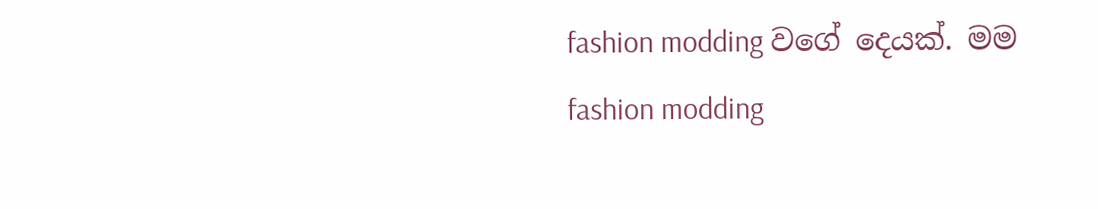fashion modding වගේ දෙයක්. මම fashion modding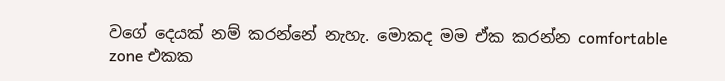වගේ දෙයක් නම් කරන්නේ නැහැ. මොකද මම ඒක කරන්න comfortable zone එකක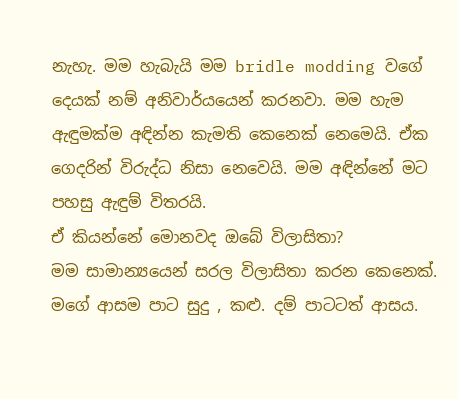නැහැ. මම හැබැයි මම bridle modding වගේ දෙයක් නම් අනිවාර්යයෙන් කරනවා. මම හැම ඇඳුමක්ම අඳින්න කැමති කෙනෙක් නෙමෙයි. ඒක ගෙදරින් විරුද්ධ නිසා නෙවෙයි. මම අඳින්නේ මට පහසු ඇඳුම් විතරයි.
ඒ කියන්නේ මොනවද ඔබේ විලාසිතා?
මම සාමාන්‍යයෙන් සරල විලාසිතා කරන කෙනෙක්. මගේ ආසම පාට සුදු , කළු. දම් පාටටත් ආසය.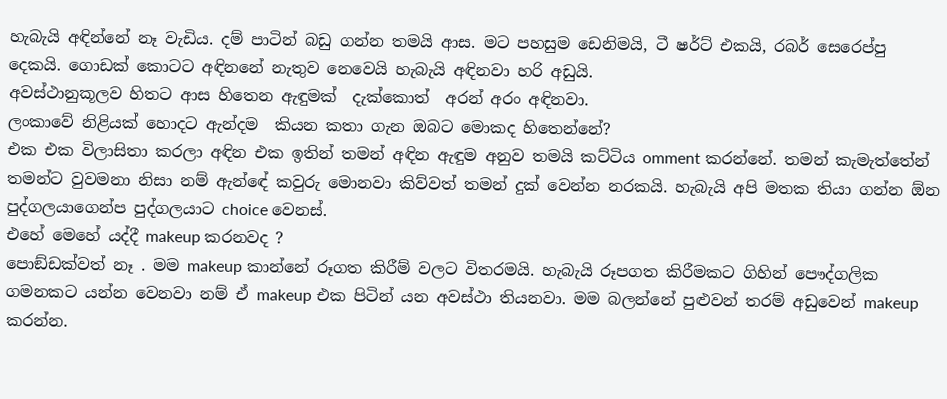හැබැයි අඳින්නේ නෑ වැඩිය. දම් පාටින් බඩු ගන්න තමයි ආස. මට පහසුම ඩෙනිමයි, ටී ෂර්ට් එකයි, රබර් සෙරෙප්පු දෙකයි. ගොඩක් කොටට අඳිනනේ නැතුව නෙවෙයි හැබැයි අඳිනවා හරි අඩුයි.
අවස්ථානුකූලව හිතට ආස හිතෙන ඇඳුමක්  දැක්කොත්  අරන් අරං අඳිනවා.
ලංකාවේ නිළියක් හොදට ඇන්දම  කියන කතා ගැන ඔබට මොකද හිතෙන්නේ?
එක එක විලාසිතා කරලා අඳින එක ඉතින් තමන් අඳින ඇඳුම අනුව තමයි කට්ටිය omment කරන්නේ. තමන් කැමැත්තේන් තමන්ට වුවමනා නිසා නම් ඇන්ඳේ කවුරු මොනවා කිව්වත් තමන් දුක් වෙන්න නරකයි. හැබැයි අපි මතක තියා ගන්න ඕන පුද්ගලයාගෙන්ප පුද්ගලයාට choice වෙනස්.
එහේ මෙහේ යද්දී makeup කරනවද ?
පොඞ්ඩක්වත් නෑ . මම makeup කාන්නේ රූගත කිරීම් වලට විතරමයි. හැබැයි රූපගත කිරීමකට ගිහින් පෞද්ගලික ගමනකට යන්න වෙනවා නම් ඒ makeup එක පිටින් යන අවස්ථා තියනවා. මම බලන්නේ පුළුවන් තරම් අඩුවෙන් makeup කරන්න.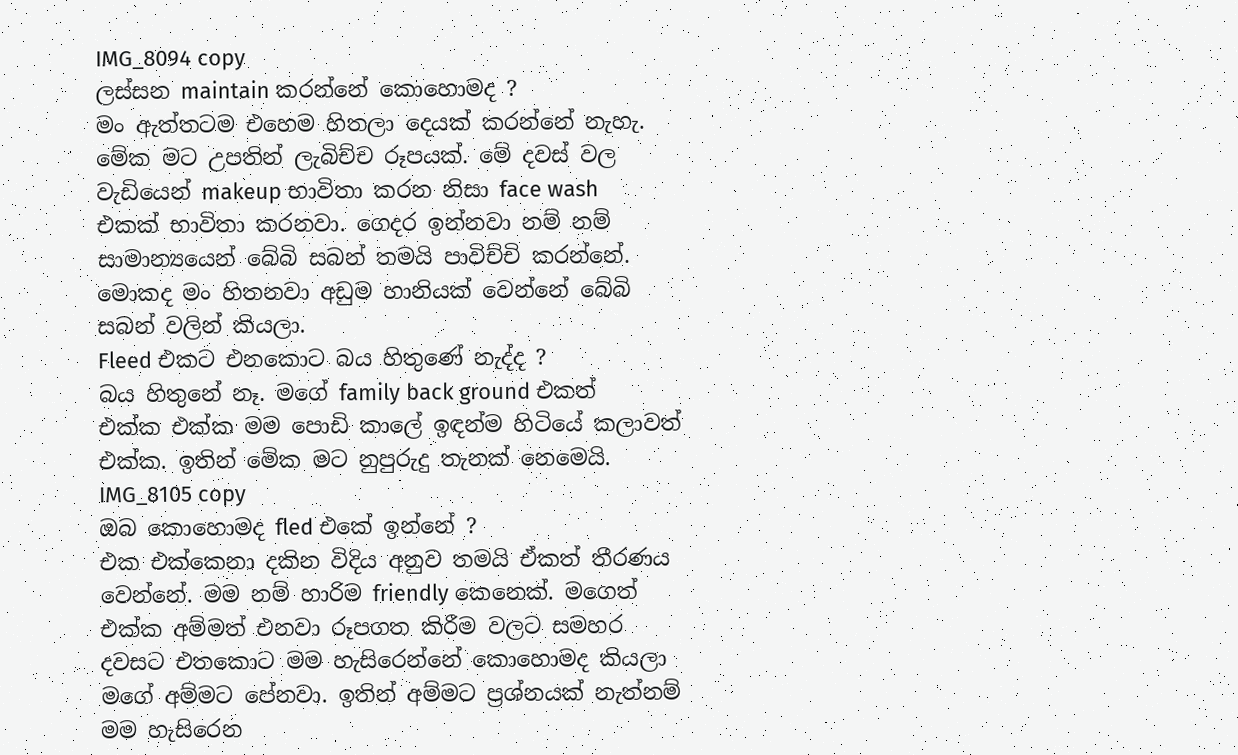IMG_8094 copy
ලස්සන maintain කරන්නේ කොහොමද ?
මං ඇත්තටම එහෙම හිතලා දෙයක් කරන්නේ නැහැ. මේක මට උපතින් ලැබිච්ච රූපයක්. මේ දවස් වල වැඩියෙන් makeup භාවිතා කරන නිසා face wash එකක් භාවිතා කරනවා. ගෙදර ඉන්නවා නම් නම් සාමාන්‍යයෙන් බේබි සබන් තමයි පාවිච්චි කරන්නේ. මොකද මං හිතනවා අඩුම හානියක් වෙන්නේ බේබි සබන් වලින් කියලා.
Fleed එකට එනකොට බය හිතුණේ නැද්ද ?
බය හිතුනේ නෑ. මගේ family back ground එකත් එක්ක එක්ක මම පොඩි කාලේ ඉඳන්ම හිටියේ කලාවත් එක්ක. ඉතින් මේක මට නුපුරුදු තැනක් නෙමෙයි.
IMG_8105 copy
ඔබ කොහොමද fled එකේ ඉන්නේ ?
එක එක්කෙනා දකින විදිය අනුව තමයි ඒකත් තීරණය වෙන්නේ. මම නම් හාරිම friendly කෙනෙක්. මගෙත් එක්ක අම්මත් එනවා රූපගත කිරීම වලට සමහර දවසට එතකොට මම හැසිරෙන්නේ කොහොමද කියලා මගේ අම්මට පේනවා. ඉතින් අම්මට ප්‍රශ්නයක් නැත්නම් මම හැසිරෙන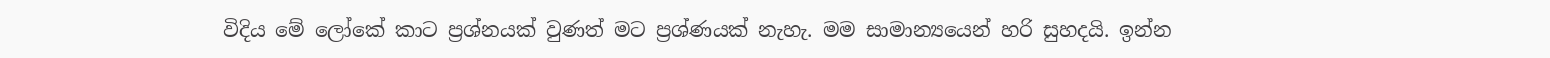විදිය මේ ලෝකේ කාට ප්‍රශ්නයක් වුණත් මට ප්‍රශ්ණයක් නැහැ. මම සාමාන්‍යයෙන් හරි සුහදයි. ඉන්න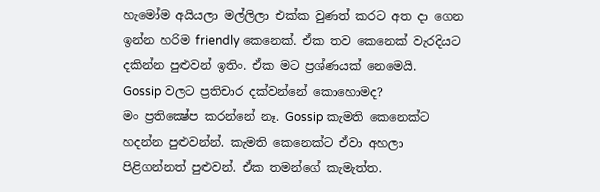හැමෝම අයියලා මල්ලිලා එක්ක වුණත් කරට අත දා ගෙන ඉන්න හරිම friendly කෙනෙක්. ඒක තව කෙනෙක් වැරදියට දකින්න පුළුවන් ඉතිං. ඒක මට ප්‍රශ්ණයක් නෙමෙයි.
Gossip වලට ප්‍රතිචාර දක්වන්නේ කොහොමද?
මං ප්‍රතික්‍ෂේප කරන්නේ නෑ. Gossip කැමති කෙනෙක්ට හදන්න පුළුවන්න්. කැමති කෙනෙක්ට ඒවා අහලා පිළිගන්නත් පුළුවන්. ඒක තමන්ගේ කැමැත්ත.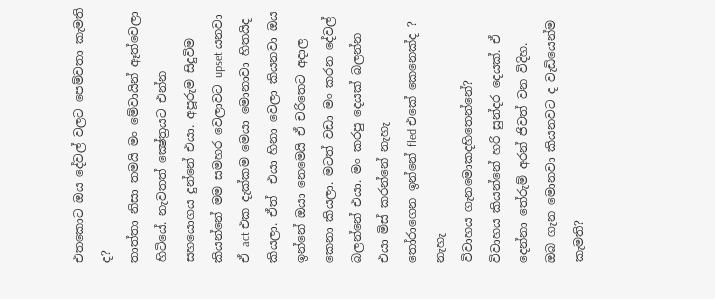එතකොට ඔය දේවල් වලට පෙම්වතා කැමති ද?
තාත්තා නිසා තමයි මං මේවායින් ඈත්වෙලා හිටියේ. නැවතත් ක්‍ෂේත්‍රයට එන්න සහයොගය දුන්නේ එයා. අපූරුම සිදුවිම කියන්නේ මම සමහර වෙලාවට upset යනවා ඒ act එක දැක්කම මෙයා මොනාවා හිතයිද කියලා. ඒත්  එයා හිනා වෙලා කියනවා ඔය ඉන්නේ ඔයා නෙමෙයි ඒ චරිතෙට අදාල කෙනා කියලා. මටත් වඩා මං කරන දේවල් බලන්නේ එයා. මං කරපු දෙයක් බලන්න එයා මිස් කරන්නේ නැහැ
තෝරාගෙන ඉන්නේ fled එකේ කෙනෙක්ද ?
නැහැ
විවාහය ගැනමොකදහිතෙන්නේ?
විවාහය කියන්නේ හරි සුන්දර දෙයක්. ඒ දෙන්නා තේරුම් අරන් ජිවත් වන විදිහ.
ඔබ ගැන මොනවා කියනවට ද වැඩියෙන්ම කැමති?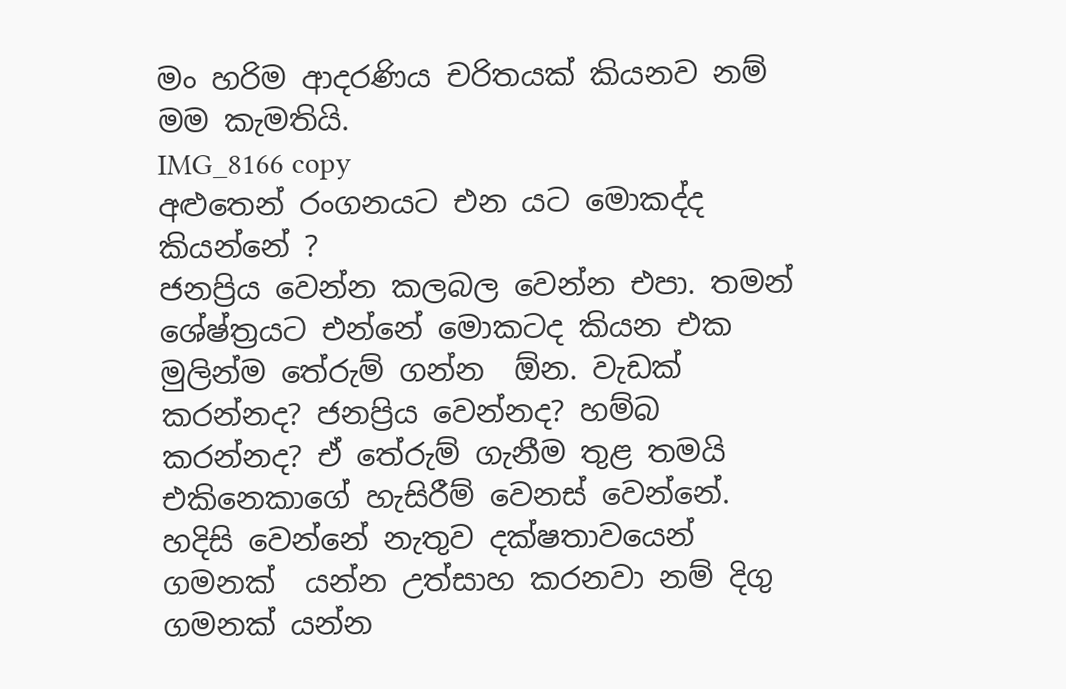මං හරිම ආදරණිය චරිතයක් කියනව නම් මම කැමතියි.
IMG_8166 copy
අළුතෙන් රංගනයට එන යට මොකද්ද කියන්නේ ?
ජනප්‍රිය වෙන්න කලබල වෙන්න එපා. තමන් ශේෂ්ත්‍රයට එන්නේ මොකටද කියන එක මුලින්ම තේරුම් ගන්න  ඕන. වැඩක් කරන්නද? ජනප්‍රිය වෙන්නද? හම්බ කරන්නද? ඒ තේරුම් ගැනීම තුළ තමයි එකිනෙකාගේ හැසිරීම් වෙනස් වෙන්නේ. හදිසි වෙන්නේ නැතුව දක්ෂතාවයෙන් ගමනක්  යන්න උත්සාහ කරනවා නම් දිගු ගමනක් යන්න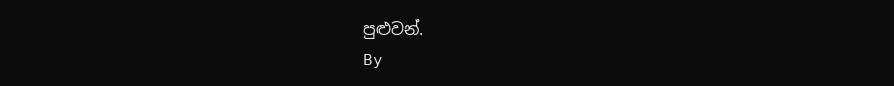පුළුවන්.
By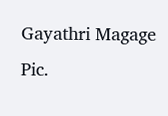Gayathri Magage
Pic.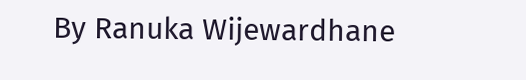By Ranuka Wijewardhane